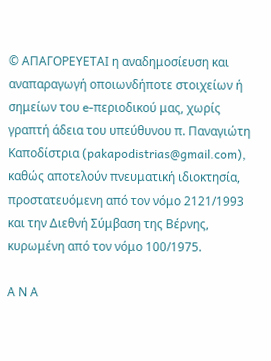© ΑΠΑΓΟΡΕΥΕΤΑΙ η αναδημοσίευση και αναπαραγωγή οποιωνδήποτε στοιχείων ή σημείων του e-περιοδικού μας, χωρίς γραπτή άδεια του υπεύθυνου π. Παναγιώτη Καποδίστρια (pakapodistrias@gmail.com), καθώς αποτελούν πνευματική ιδιοκτησία, προστατευόμενη από τον νόμο 2121/1993 και την Διεθνή Σύμβαση της Βέρνης, κυρωμένη από τον νόμο 100/1975.

Α Ν Α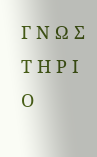Γ Ν Ω Σ Τ Η Ρ Ι Ο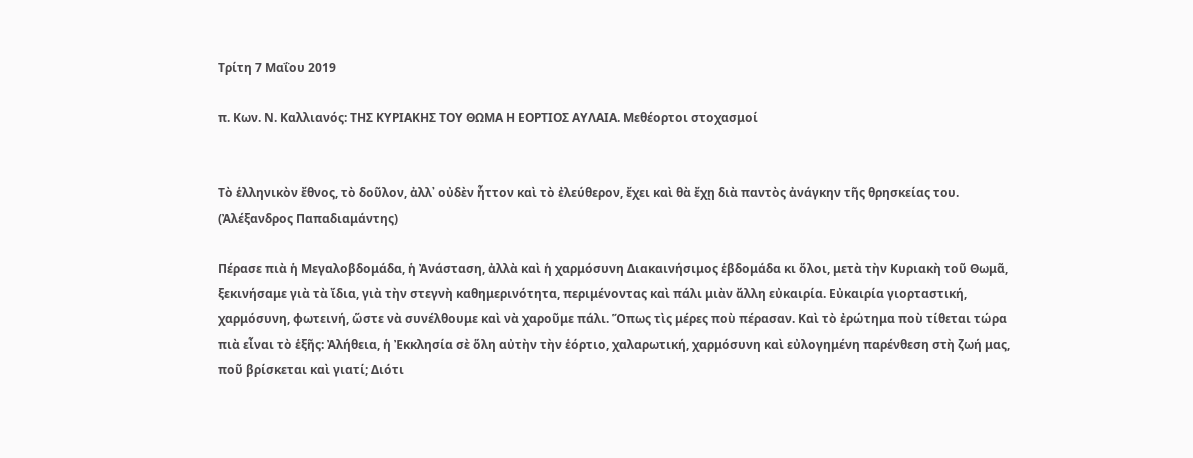Τρίτη 7 Μαΐου 2019

π. Κων. Ν. Καλλιανός: ΤΗΣ ΚΥΡΙΑΚΗΣ ΤΟΥ ΘΩΜΑ Η ΕΟΡΤΙΟΣ ΑΥΛΑΙΑ. Μεθέορτοι στοχασμοί


Τὸ ἑλληνικὸν ἔθνος, τὸ δοῦλον, ἀλλ᾽ οὐδὲν ἧττον καὶ τὸ ἐλεύθερον, ἔχει καὶ θὰ ἔχῃ διὰ παντὸς ἀνάγκην τῆς θρησκείας του.
(Ἀλέξανδρος Παπαδιαμάντης)

Πέρασε πιὰ ἡ Μεγαλοβδομάδα, ἡ Ἀνάσταση, ἀλλὰ καὶ ἡ χαρμόσυνη Διακαινήσιμος ἑβδομάδα κι ὅλοι, μετὰ τὴν Κυριακὴ τοῦ Θωμᾶ, ξεκινήσαμε γιὰ τὰ ἴδια, γιὰ τὴν στεγνὴ καθημερινότητα, περιμένοντας καὶ πάλι μιὰν ἄλλη εὐκαιρία. Εὐκαιρία γιορταστική, χαρμόσυνη, φωτεινή, ὥστε νὰ συνέλθουμε καὶ νὰ χαροῦμε πάλι. Ὅπως τὶς μέρες ποὺ πέρασαν. Καὶ τὸ ἐρώτημα ποὺ τίθεται τώρα πιὰ εἶναι τὸ ἑξῆς: Ἀλήθεια, ἡ Ἐκκλησία σὲ ὅλη αὐτὴν τὴν ἑόρτιο, χαλαρωτική, χαρμόσυνη καὶ εὐλογημένη παρένθεση στὴ ζωή μας, ποῦ βρίσκεται καὶ γιατί; Διότι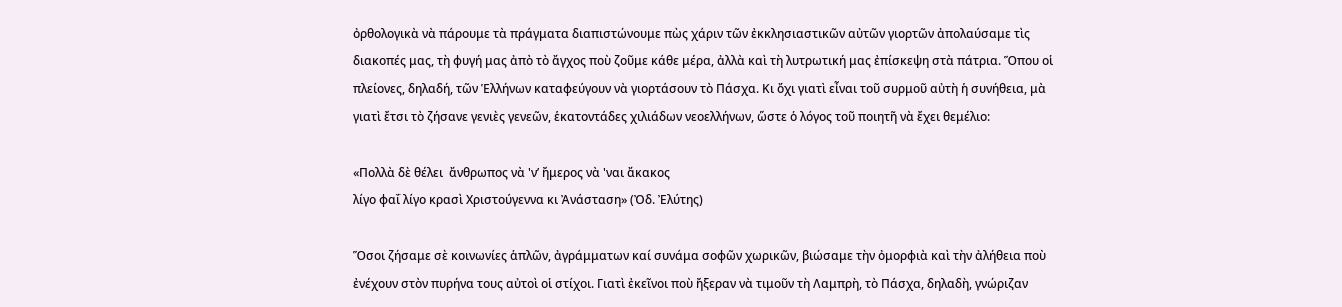ὀρθολογικὰ νὰ πάρουμε τὰ πράγματα διαπιστώνουμε πὼς χάριν τῶν ἐκκλησιαστικῶν αὐτῶν γιορτῶν ἀπολαύσαμε τὶς διακοπές μας, τὴ φυγή μας ἀπὸ τὸ ἄγχος ποὺ ζοῦμε κάθε μέρα, ἀλλὰ καὶ τὴ λυτρωτική μας ἐπίσκεψη στὰ πάτρια. Ὅπου οἱ πλείονες, δηλαδή, τῶν Ἑλλήνων καταφεύγουν νὰ γιορτάσουν τὸ Πάσχα. Κι ὄχι γιατὶ εἶναι τοῦ συρμοῦ αὐτὴ ἡ συνήθεια, μὰ γιατὶ ἔτσι τὸ ζήσανε γενιὲς γενεῶν, ἑκατοντάδες χιλιάδων νεοελλήνων, ὥστε ὁ λόγος τοῦ ποιητῆ νὰ ἔχει θεμέλιο:

«Πολλὰ δὲ θέλει  ἄνθρωπος νὰ 'ν’ ἤμερος νὰ 'ναι ἄκακος
λίγο φαΐ λίγο κρασὶ Χριστούγεννα κι Ἀνάσταση» (Ὀδ. Ἐλύτης)

Ὅσοι ζήσαμε σὲ κοινωνίες ἁπλῶν, ἀγράμματων καί συνάμα σοφῶν χωρικῶν, βιώσαμε τὴν ὀμορφιὰ καὶ τὴν ἀλήθεια ποὺ ἐνέχουν στὸν πυρήνα τους αὐτοὶ οἱ στίχοι. Γιατὶ ἐκεῖνοι ποὺ ἤξεραν νὰ τιμοῦν τὴ Λαμπρὴ, τὸ Πάσχα, δηλαδὴ, γνώριζαν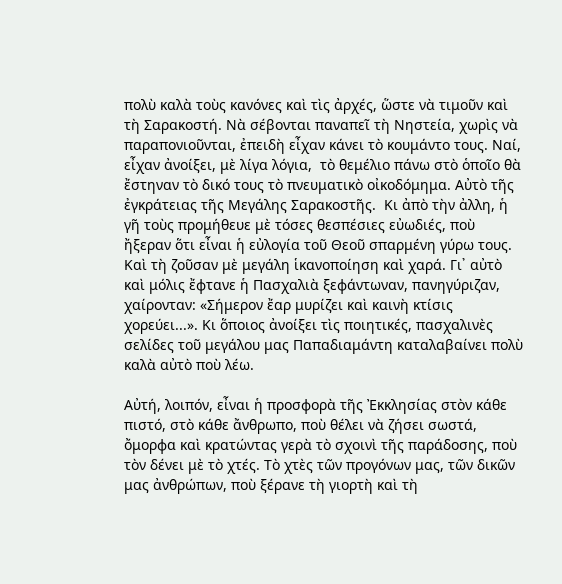πολὺ καλὰ τοὺς κανόνες καὶ τὶς ἀρχές, ὥστε νὰ τιμοῦν καὶ τὴ Σαρακοστή. Νὰ σέβονται παναπεῖ τὴ Νηστεία, χωρὶς νὰ παραπονιοῦνται, ἐπειδὴ εἶχαν κάνει τὸ κουμάντο τους. Ναί, εἶχαν ἀνοίξει, μὲ λίγα λόγια,  τὸ θεμέλιο πάνω στὸ ὁποῖο θὰ ἔστηναν τὸ δικό τους τὸ πνευματικὸ οἰκοδόμημα. Αὐτὸ τῆς ἐγκράτειας τῆς Μεγάλης Σαρακοστῆς.  Κι ἀπὸ τὴν ἀλλη, ἡ γῆ τοὺς προμήθευε μὲ τόσες θεσπέσιες εὐωδιές, ποὺ ἤξεραν ὅτι εἶναι ἡ εὐλογία τοῦ Θεοῦ σπαρμένη γύρω τους. Καὶ τὴ ζοῦσαν μὲ μεγάλη ἱκανοποίηση καὶ χαρά. Γι᾿ αὐτὸ καὶ μόλις ἔφτανε ἡ Πασχαλιὰ ξεφάντωναν, πανηγύριζαν, χαίρονταν: «Σήμερον ἔαρ μυρίζει καὶ καινὴ κτίσις χορεύει...». Κι ὅποιος ἀνοίξει τὶς ποιητικές, πασχαλινὲς σελίδες τοῦ μεγάλου μας Παπαδιαμάντη καταλαβαίνει πολὺ καλὰ αὐτὸ ποὺ λέω.

Αὐτή, λοιπόν, εἶναι ἡ προσφορὰ τῆς Ἐκκλησίας στὸν κάθε πιστό, στὸ κάθε ἄνθρωπο, ποὺ θέλει νὰ ζήσει σωστά, ὄμορφα καὶ κρατώντας γερὰ τὸ σχοινὶ τῆς παράδοσης, ποὺ τὸν δένει μὲ τὸ χτές. Τὸ χτὲς τῶν προγόνων μας, τῶν δικῶν μας ἀνθρώπων, ποὺ ξέρανε τὴ γιορτὴ καὶ τὴ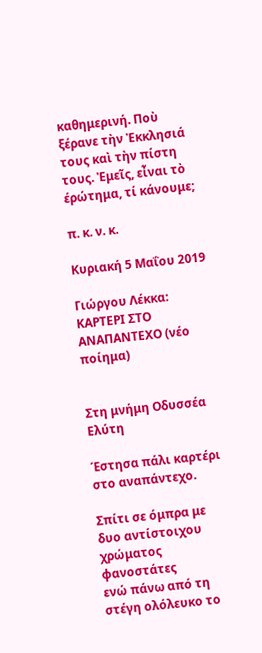καθημερινή. Ποὺ ξέρανε τὴν Ἐκκλησιά τους καὶ τὴν πίστη τους. Ἐμεῖς, εἶναι τὸ έρώτημα, τί κάνουμε;

π. κ. ν. κ.

Κυριακή 5 Μαΐου 2019

Γιώργου Λέκκα: ΚΑΡΤΕΡΙ ΣΤΟ ΑΝΑΠΑΝΤΕΧΟ (νέο ποίημα)


Στη μνήμη Οδυσσέα Ελύτη

Έστησα πάλι καρτέρι στο αναπάντεχο.

Σπίτι σε όμπρα με δυο αντίστοιχου χρώματος φανοστάτες
ενώ πάνω από τη στέγη ολόλευκο το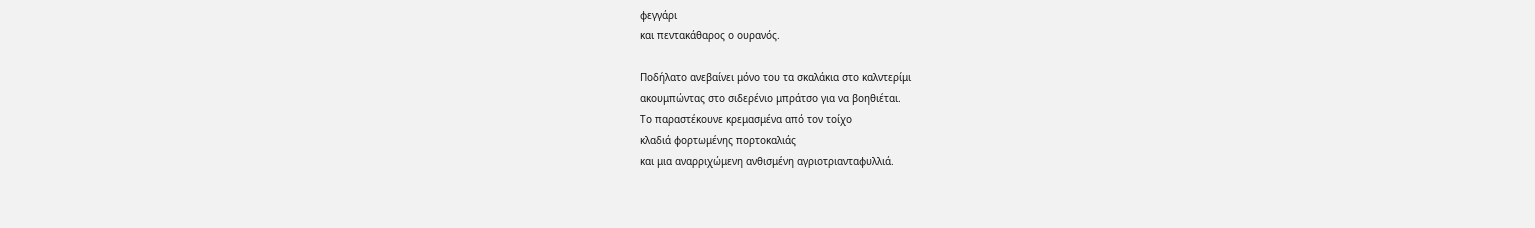φεγγάρι
και πεντακάθαρος ο ουρανός.

Ποδήλατο ανεβαίνει μόνο του τα σκαλάκια στο καλντερίμι
ακουμπώντας στο σιδερένιο μπράτσο για να βοηθιέται.
Το παραστέκουνε κρεμασμένα από τον τοίχο
κλαδιά φορτωμένης πορτοκαλιάς
και μια αναρριχώμενη ανθισμένη αγριοτριανταφυλλιά.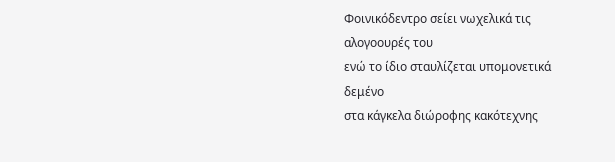Φοινικόδεντρο σείει νωχελικά τις αλογοουρές του
ενώ το ίδιο σταυλίζεται υπομονετικά δεμένο
στα κάγκελα διώροφης κακότεχνης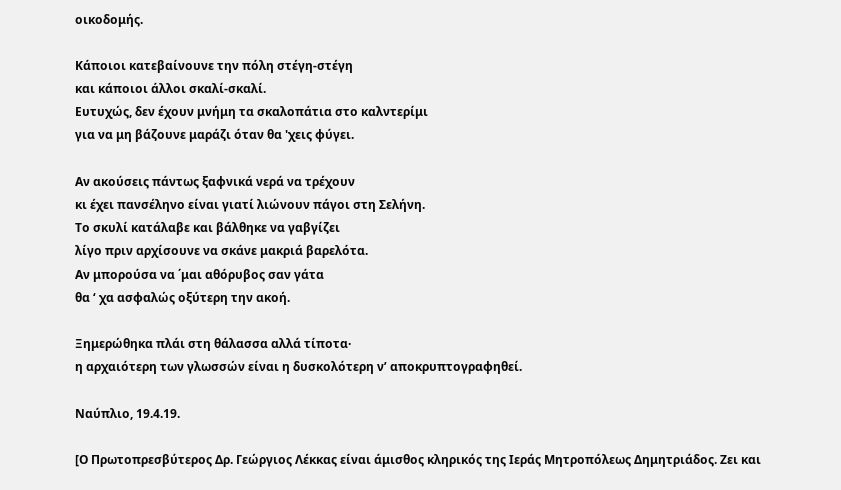οικοδομής.

Κάποιοι κατεβαίνουνε την πόλη στέγη-στέγη
και κάποιοι άλλοι σκαλί-σκαλί.
Ευτυχώς, δεν έχουν μνήμη τα σκαλοπάτια στο καλντερίμι
για να μη βάζουνε μαράζι όταν θα 'χεις φύγει.

Αν ακούσεις πάντως ξαφνικά νερά να τρέχουν
κι έχει πανσέληνο είναι γιατί λιώνουν πάγοι στη Σελήνη.
Το σκυλί κατάλαβε και βάλθηκε να γαβγίζει
λίγο πριν αρχίσουνε να σκάνε μακριά βαρελότα.
Αν μπορούσα να ΄μαι αθόρυβος σαν γάτα
θα ‘ χα ασφαλώς οξύτερη την ακοή.

Ξημερώθηκα πλάι στη θάλασσα αλλά τίποτα·
η αρχαιότερη των γλωσσών είναι η δυσκολότερη ν’ αποκρυπτογραφηθεί.

Ναύπλιο, 19.4.19.

[Ο Πρωτοπρεσβύτερος Δρ. Γεώργιος Λέκκας είναι άμισθος κληρικός της Ιεράς Μητροπόλεως Δημητριάδος. Ζει και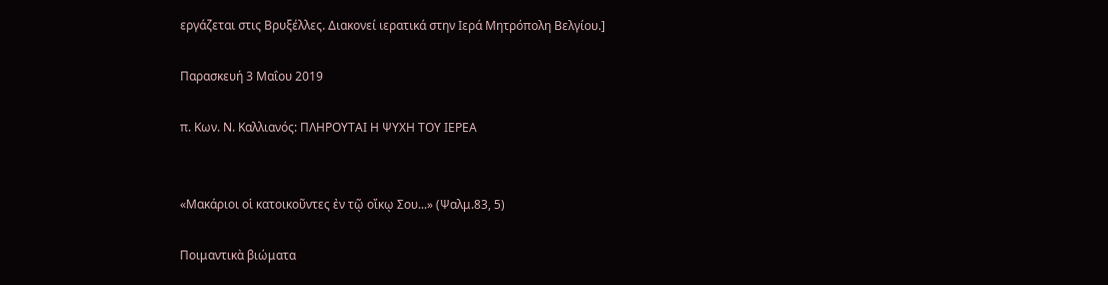εργάζεται στις Βρυξέλλες. Διακονεί ιερατικά στην Ιερά Μητρόπολη Βελγίου.]

Παρασκευή 3 Μαΐου 2019

π. Κων. Ν. Καλλιανός: ΠΛΗΡΟΥΤΑΙ Η ΨΥΧΗ ΤΟΥ ΙΕΡΕΑ


«Μακάριοι οἱ κατοικοῦντες ἐν τῷ οἴκῳ Σου...» (Ψαλμ.83, 5)

Ποιμαντικὰ βιώματα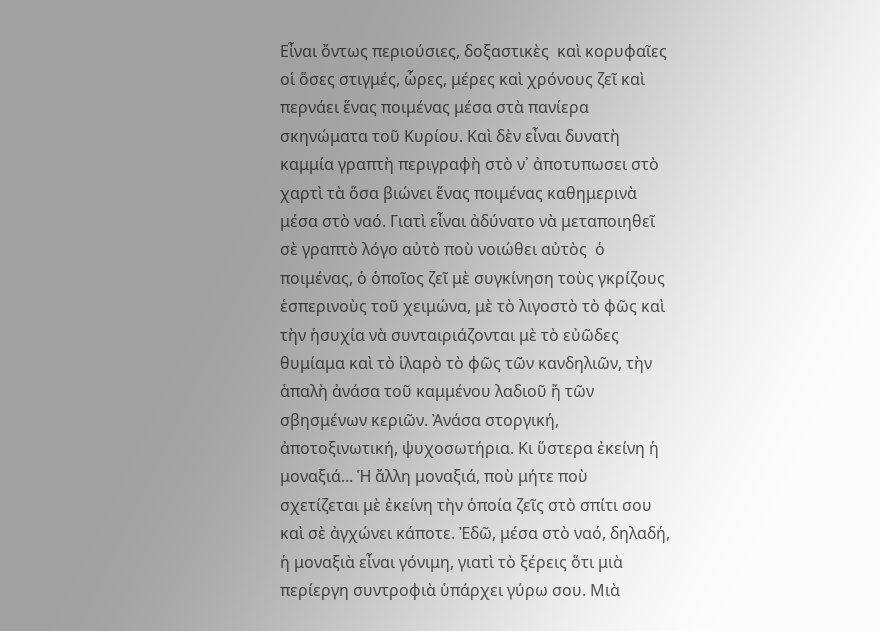Εἶναι ὄντως περιούσιες, δοξαστικὲς  καὶ κορυφαῖες οἱ ὅσες στιγμές, ὧρες, μέρες καὶ χρόνους ζεῖ καὶ περνάει ἕνας ποιμένας μέσα στὰ πανίερα σκηνώματα τοῦ Κυρίου. Καὶ δὲν εἶναι δυνατὴ καμμία γραπτὴ περιγραφὴ στὸ ν᾿ ἀποτυπωσει στὸ χαρτὶ τὰ ὅσα βιώνει ἕνας ποιμένας καθημερινὰ μέσα στὸ ναό. Γιατὶ εἶναι ἀδύνατο νὰ μεταποιηθεῖ σὲ γραπτὸ λόγο αὐτὸ ποὺ νοιώθει αὐτὸς  ὁ ποιμένας, ὁ ὁποῖος ζεῖ μὲ συγκίνηση τοὺς γκρίζους ἑσπερινοὺς τοῦ χειμώνα, μὲ τὸ λιγοστὸ τὸ φῶς καὶ τὴν ἡσυχία νὰ συνταιριάζονται μὲ τὸ εὐῶδες θυμίαμα καὶ τὸ ἱλαρὸ τὸ φῶς τῶν κανδηλιῶν, τὴν ἁπαλὴ ἀνάσα τοῦ καμμένου λαδιοῦ ἤ τῶν σβησμένων κεριῶν. Ἀνάσα στοργική, ἀποτοξινωτική, ψυχοσωτήρια. Κι ὕστερα ἐκείνη ἡ μοναξιά... Ἡ ἄλλη μοναξιά, ποὺ μήτε ποὺ σχετίζεται μὲ ἐκείνη τὴν ὁποία ζεῖς στὸ σπίτι σου καὶ σὲ ἀγχώνει κάποτε. Ἐδῶ, μέσα στὸ ναό, δηλαδή, ἡ μοναξιὰ εἶναι γόνιμη, γιατὶ τὸ ξέρεις ὅτι μιὰ περίεργη συντροφιὰ ὑπάρχει γύρω σου. Μιὰ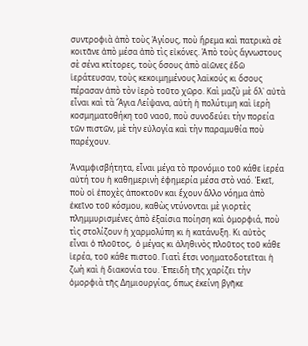συντροφιὰ ἀπὸ τοὺς Ἀγίους, ποὺ ἥρεμα καὶ πατρικὰ σὲ κοιτᾶνε ἀπὸ μέσα ἀπὸ τὶς εἰκόνες. Ἀπὸ τοὺς ἄγνωστους σὲ σένα κτίτορες, τοὺς ὅσους ἀπὸ αἰῶνες ἐδῶ ἱεράτευσαν, τοὺς κεκοιμημένους λαϊκούς κι ὅσους πέρασαν ἀπὸ τὸν ἰερὸ τοῦτο χῶρο. Καὶ μαζὺ μὲ ὅλ᾿ αὐτὰ εἶναι καὶ τὰ Ἅγια Λείψανα, αὐτὴ ἡ πολύτιμη καὶ ἱερὴ κοσμηματοθήκη τοῦ ναοῦ, ποὺ συνοδεύει τὴν πορεία τῶν πιστῶν, μὲ τὴν εὐλογία καὶ τὴν παραμυθία ποὺ παρέχουν.

Ἀναμφισβήτητα, εἶναι μέγα τὸ προνόμιο τοῦ κάθε ἱερέα αὐτή του ἡ καθημερινὴ ἐφημερία μέσα στὸ ναό. Ἐκεῖ, ποὺ οἱ ἐποχὲς ἀποκτοῦν και ἔχουν ἄλλο νόημα ἀπὸ ἐκεῖνο τοῦ κόσμου, καθὼς ντύνονται μὲ γιορτὲς πλημμυρισμένες ἀπὸ ἐξαίσια ποίηση καὶ ὀμορφιά, ποὺ τὶς στολίζουν ἡ χαρμολύπη κι ἡ κατάνυξη. Κι αὐτὸς εἶναι ὁ πλοῦτος,  ὁ μέγας κι ἀληθινὸς πλοῦτος τοῦ κάθε ἱερέα, τοῦ κάθε πιστοῦ. Γιατὶ ἔτσι νοηματοδοτεῖται ἡ ζωὴ καὶ ἡ διακονία του. Ἐπειδὴ τῆς χαρίζει τὴν ὀμορφιὰ τῆς Δημιουργίας, ὅπως ἐκείνη βγῆκε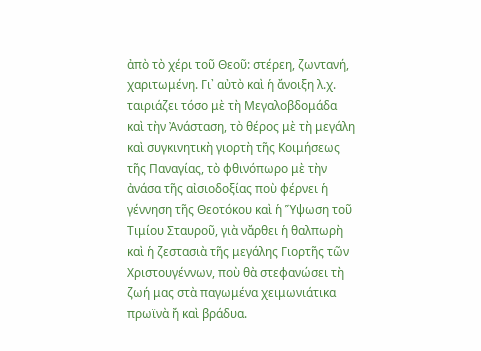ἀπὸ τὸ χέρι τοῦ Θεοῦ: στέρεη, ζωντανή, χαριτωμένη. Γι᾿ αὐτὸ καὶ ἡ ἄνοιξη λ.χ. ταιριάζει τόσο μὲ τὴ Μεγαλοβδομάδα καὶ τὴν Ἀνάσταση, τὸ θέρος μὲ τὴ μεγάλη καὶ συγκινητικὴ γιορτὴ τῆς Κοιμήσεως τῆς Παναγίας, τὸ φθινόπωρο μὲ τὴν ἀνάσα τῆς αἰσιοδοξίας ποὺ φέρνει ἡ γέννηση τῆς Θεοτόκου καὶ ἡ Ὕψωση τοῦ Τιμίου Σταυροῦ, γιὰ νἄρθει ἡ θαλπωρὴ καὶ ἡ ζεστασιὰ τῆς μεγάλης Γιορτῆς τῶν Χριστουγέννων, ποὺ θὰ στεφανώσει τὴ ζωή μας στὰ παγωμένα χειμωνιάτικα πρωϊνὰ ἤ καὶ βράδυα.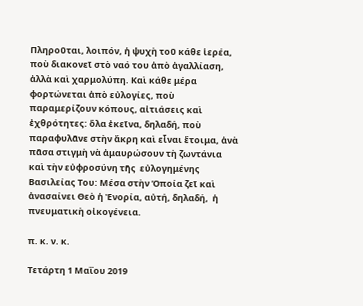Πληροῦται, λοιπόν, ἡ ψυχὴ τοῦ κάθε ἱερέα, ποὺ διακονεῖ στὸ ναό του ἀπὸ ἀγαλλίαση, ἀλλὰ καὶ χαρμολύπη. Καὶ κάθε μέρα φορτώνεται ἀπὸ εὐλογίες, ποὺ παραμερίζουν κόπους, αἰτιάσεις καὶ ἐχθρότητες: ὅλα ἐκεῖνα, δηλαδή, ποὺ παραφυλᾶνε στὴν ἄκρη καὶ εἶναι ἕτοιμα, ἀνὰ πᾶσα στιγμὴ νὰ ἀμαυρώσουν τὴ ζωντάνια καὶ τὴν εὐφροσύνη τῆς  εὐλογημένης  Βασιλείας Του: Μέσα στὴν Ὁποία ζεῖ καὶ ἀνασαίνει Θεὸ ἡ Ἐνορία, αὐτή, δηλαδή,  ἡ πνευματικὴ οἰκογένεια.

π. κ. ν. κ.

Τετάρτη 1 Μαΐου 2019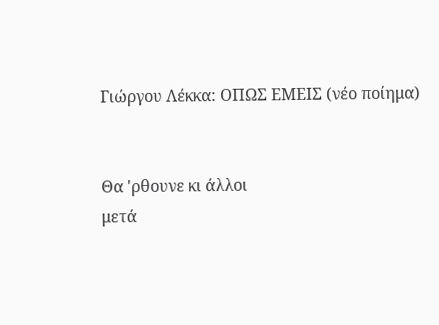Γιώργου Λέκκα: ΟΠΩΣ ΕΜΕΙΣ (νέο ποίημα)


Θα 'ρθουνε κι άλλοι
μετά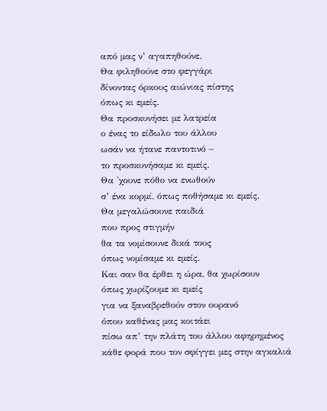από μας ν’ αγαπηθούνε.
Θα φιληθούνε στο φεγγάρι
δίνοντας όρκους αιώνιας πίστης
όπως κι εμείς.
Θα προσκυνήσει με λατρεία
ο ένας το είδωλο του άλλου
ωσάν να ήτανε παντοτινό –
το προσκυνήσαμε κι εμείς.
Θα 'χουνε πόθο να ενωθούν
σ’ ένα κορμί, όπως ποθήσαμε κι εμείς.
Θα μεγαλώσουνε παιδιά
που προς στιγμήν
θα τα νομίσουνε δικά τους
όπως νομίσαμε κι εμείς.
Και σαν θα έρθει η ώρα, θα χωρίσουν
όπως χωρίζουμε κι εμείς
για να ξαναβρεθούν στον ουρανό
όπου καθένας μας κοιτάει
πίσω απ’ την πλάτη του άλλου αφηρημένος
κάθε φορά που τον σφίγγει μες στην αγκαλιά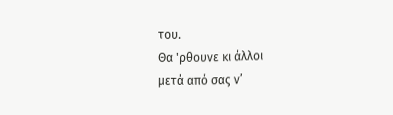του.
Θα 'ρθουνε κι άλλοι
μετά από σας ν’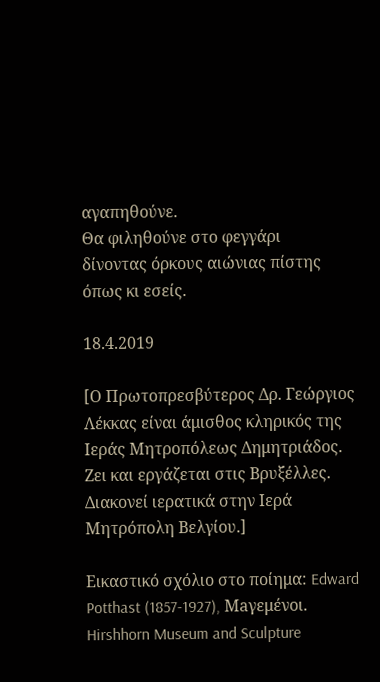αγαπηθούνε.
Θα φιληθούνε στο φεγγάρι
δίνοντας όρκους αιώνιας πίστης
όπως κι εσείς.

18.4.2019

[Ο Πρωτοπρεσβύτερος Δρ. Γεώργιος Λέκκας είναι άμισθος κληρικός της Ιεράς Μητροπόλεως Δημητριάδος. Ζει και εργάζεται στις Βρυξέλλες. Διακονεί ιερατικά στην Ιερά Μητρόπολη Βελγίου.]

Εικαστικό σχόλιο στο ποίημα: Edward Potthast (1857-1927), Maγεμένοι. Hirshhorn Museum and Sculpture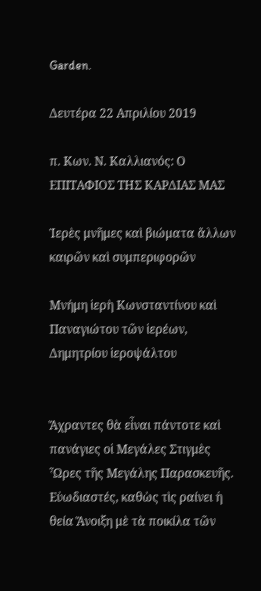Garden.

Δευτέρα 22 Απριλίου 2019

π. Κων. Ν. Καλλιανός: Ο ΕΠΙΤΑΦΙΟΣ ΤΗΣ ΚΑΡΔΙΑΣ ΜΑΣ

Ἱερὲς μνῆμες καὶ βιώματα ἄλλων καιρῶν καὶ συμπεριφορῶν

Μνήμη ἱερὴ Κωνσταντίνου καὶ Παναγιώτου τῶν ἱερέων, Δημητρίου ἱεροψάλτου


Ἄχραντες θὰ εἶναι πάντοτε καὶ πανάγιες οἱ Μεγάλες Στιγμὲς Ὧρες τῆς Μεγάλης Παρασκευῆς. Εὐωδιαστές, καθὼς τὶς ραίνει ἡ θεία Ἄνοιξη μὲ τὰ ποικίλα τῶν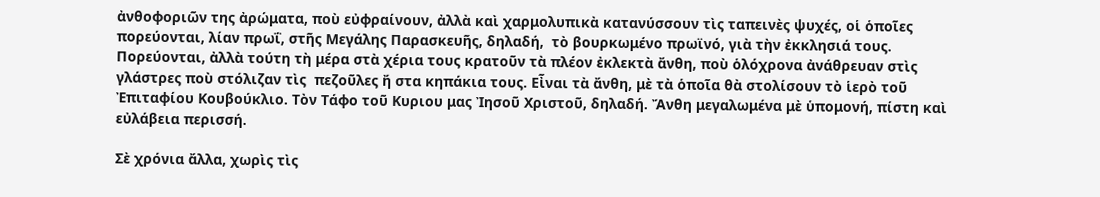ἀνθοφοριῶν της ἀρώματα, ποὺ εὐφραίνουν, ἀλλὰ καὶ χαρμολυπικὰ κατανύσσουν τὶς ταπεινὲς ψυχές, οἱ ὁποῖες πορεύονται, λίαν πρωΐ, στῆς Μεγάλης Παρασκευῆς, δηλαδή,  τὸ βουρκωμένο πρωϊνό, γιὰ τὴν ἐκκλησιά τους. Πορεύονται, ἀλλὰ τούτη τὴ μέρα στὰ χέρια τους κρατοῦν τὰ πλέον ἐκλεκτὰ ἄνθη, ποὺ ὁλόχρονα ἀνάθρευαν στὶς γλάστρες ποὺ στόλιζαν τὶς  πεζοῦλες ἤ στα κηπάκια τους. Εἶναι τὰ ἄνθη, μὲ τὰ ὁποῖα θὰ στολίσουν τὸ ἱερὸ τοῦ Ἐπιταφίου Κουβούκλιο. Τὸν Τάφο τοῦ Κυριου μας Ἰησοῦ Χριστοῦ, δηλαδή. Ἄνθη μεγαλωμένα μὲ ὑπομονή, πίστη καὶ εὐλάβεια περισσή.

Σὲ χρόνια ἄλλα, χωρὶς τὶς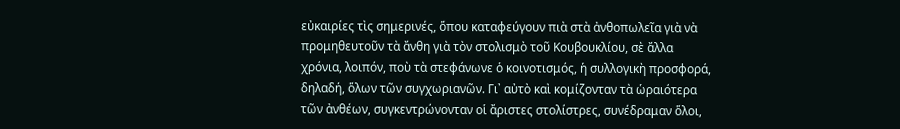εὐκαιρίες τὶς σημερινές, ὅπου καταφεύγουν πιὰ στὰ ἀνθοπωλεῖα γιὰ νὰ προμηθευτοῦν τὰ ἄνθη γιὰ τὸν στολισμὸ τοῦ Κουβουκλίου, σὲ ἄλλα χρόνια, λοιπόν, ποὺ τὰ στεφάνωνε ὁ κοινοτισμός, ἡ συλλογικὴ προσφορά, δηλαδή, ὅλων τῶν συγχωριανῶν. Γι᾿ αὐτὸ καὶ κομίζονταν τὰ ὡραιότερα τῶν ἀνθέων, συγκεντρώνονταν οἱ ἄριστες στολίστρες, συνέδραμαν ὅλοι,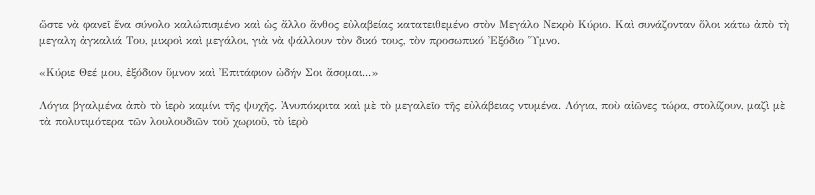ὥστε νὰ φανεῖ ἕνα σύνολο καλώπισμένο καὶ ὡς ἄλλο ἄνθος εὐλαβείας κατατειθεμένο στὸν Μεγάλο Νεκρὸ Κύριο. Καὶ συνάζονταν ὅλοι κάτω ἀπὸ τὴ μεγαλη ἀγκαλιά Του, μικροὶ καὶ μεγάλοι, γιὰ νὰ ψάλλουν τὸν δικό τους, τὸν προσωπικό Ἐξόδιο Ὕμνο.

«Κύριε Θεέ μου, ἐξόδιον ὕμνον καὶ Ἐπιτάφιον ὠδήν Σοι ἄσομαι...»

Λόγια βγαλμένα ἀπὸ τὸ ἱερὸ καμίνι τῆς ψυχῆς. Ἀνυπόκριτα καὶ μὲ τὸ μεγαλεῖο τῆς εὐλάβειας ντυμένα. Λόγια, ποὺ αἰῶνες τώρα, στολίζουν, μαζὶ μὲ τὰ πολυτιμότερα τῶν λουλουδιῶν τοῦ χωριοῦ, τὸ ἱερὸ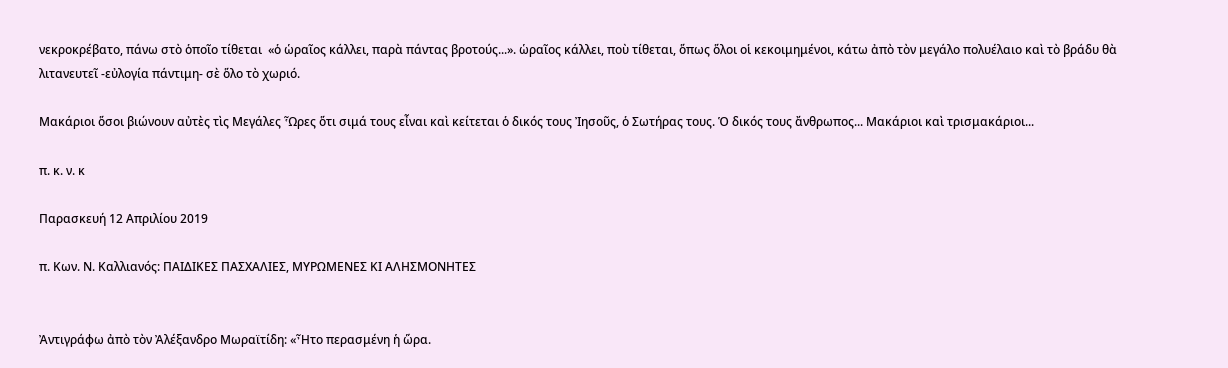νεκροκρέβατο, πάνω στὸ ὁποῖο τίθεται  «ὁ ὡραῖος κάλλει, παρὰ πάντας βροτούς...». ὡραῖος κάλλει, ποὺ τίθεται, ὅπως ὅλοι οἱ κεκοιμημένοι, κάτω ἀπὸ τὸν μεγάλο πολυέλαιο καὶ τὸ βράδυ θὰ λιτανευτεῖ -εὐλογία πάντιμη- σὲ ὅλο τὸ χωριό.

Μακάριοι ὅσοι βιώνουν αὐτὲς τὶς Μεγάλες Ὧρες ὅτι σιμά τους εἶναι καὶ κείτεται ὁ δικός τους Ἰησοῦς, ὁ Σωτήρας τους. Ὁ δικός τους ἄνθρωπος... Μακάριοι καὶ τρισμακάριοι...

π. κ. ν. κ

Παρασκευή 12 Απριλίου 2019

π. Κων. Ν. Καλλιανός: ΠΑΙΔΙΚΕΣ ΠΑΣΧΑΛΙΕΣ, ΜΥΡΩΜΕΝΕΣ ΚΙ ΑΛΗΣΜΟΝΗΤΕΣ


Ἀντιγράφω ἀπὸ τὸν Ἀλέξανδρο Μωραϊτίδη: «Ἦτο περασμένη ἡ ὥρα.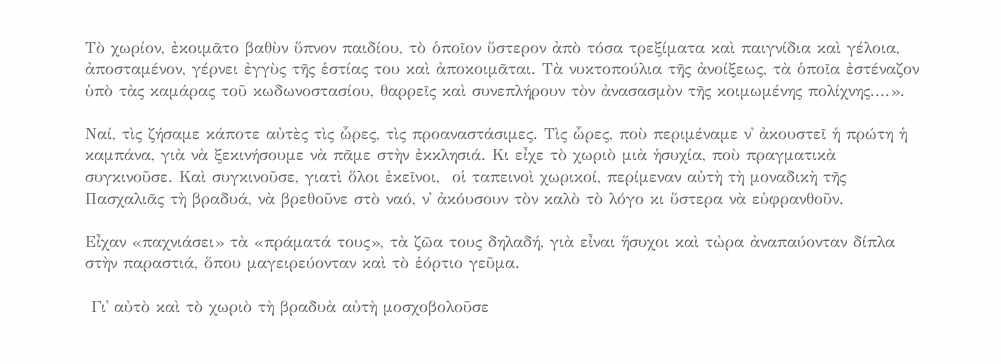Τὸ χωρίον, ἐκοιμᾶτο βαθὺν ὕπνον παιδίου, τὸ ὁποῖον ὕστερον ἀπὸ τόσα τρεξίματα καὶ παιγνίδια καὶ γέλοια, ἀποσταμένον, γέρνει ἐγγὺς τῆς ἑστίας του καὶ ἀποκοιμᾶται. Τὰ νυκτοπούλια τῆς ἀνοίξεως, τὰ ὁποῖα ἐστέναζον ὑπὸ τὰς καμάρας τοῦ κωδωνοστασίου, θαρρεῖς καὶ συνεπλήρουν τὸν ἀνασασμὸν τῆς κοιμωμένης πολίχνης....».

Ναί, τὶς ζήσαμε κάποτε αὐτὲς τὶς ὧρες, τὶς προαναστάσιμες. Τὶς ὧρες, ποὺ περιμέναμε ν᾿ ἀκουστεῖ ἡ πρώτη ἡ καμπάνα, γιὰ νὰ ξεκινήσουμε νὰ πᾶμε στὴν ἐκκλησιά. Κι εἶχε τὸ χωριὸ μιὰ ἡσυχία, ποὺ πραγματικὰ συγκινοῦσε. Καὶ συγκινοῦσε, γιατὶ ὅλοι ἐκεῖνοι,  οἱ ταπεινοὶ χωρικοί, περίμεναν αὐτὴ τὴ μοναδικὴ τῆς Πασχαλιᾶς τὴ βραδυά, νὰ βρεθοῦνε στὸ ναό, ν᾿ ἀκόυσουν τὸν καλὸ τὸ λόγο κι ὕστερα νὰ εὐφρανθοῦν.

Εἶχαν «παχνιάσει» τὰ «πράματά τους», τὰ ζῶα τους δηλαδή, γιὰ εἶναι ἥσυχοι καὶ τὠρα ἀναπαύονταν δίπλα στὴν παραστιά, ὅπου μαγειρεύονταν καὶ τὸ ἑόρτιο γεῦμα.

 Γι᾿ αὐτὸ καὶ τὸ χωριὸ τὴ βραδυὰ αὐτὴ μοσχοβολοῦσε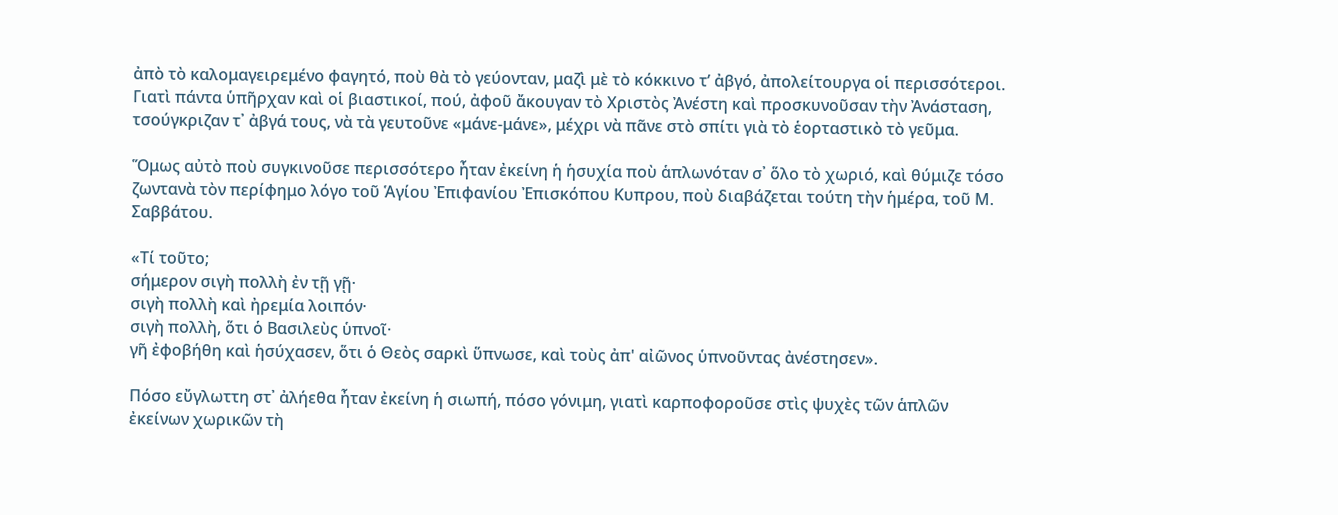ἀπὸ τὸ καλομαγειρεμένο φαγητό, ποὺ θὰ τὸ γεύονταν, μαζὶ μὲ τὸ κόκκινο τ’ ἀβγό, ἀπολείτουργα οἱ περισσότεροι. Γιατὶ πάντα ὑπῆρχαν καὶ οἱ βιαστικοί, πού, ἀφοῦ ἄκουγαν τὸ Χριστὸς Ἀνέστη καὶ προσκυνοῦσαν τὴν Ἀνάσταση,  τσούγκριζαν τ᾿ ἀβγά τους, νὰ τὰ γευτοῦνε «μάνε-μάνε», μέχρι νὰ πᾶνε στὸ σπίτι γιὰ τὸ ἑορταστικὸ τὸ γεῦμα.

Ὅμως αὐτὸ ποὺ συγκινοῦσε περισσότερο ἦταν ἐκείνη ἡ ἡσυχία ποὺ ἁπλωνόταν σ᾿ ὅλο τὸ χωριό, καὶ θύμιζε τόσο ζωντανὰ τὸν περίφημο λόγο τοῦ Ἁγίου Ἐπιφανίου Ἐπισκόπου Κυπρου, ποὺ διαβάζεται τούτη τὴν ἡμέρα, τοῦ Μ. Σαββάτου.

«Τί τοῦτο;
σήμερον σιγὴ πολλὴ ἐν τῇ γῇ·
σιγὴ πολλὴ καὶ ἠρεμία λοιπόν·
σιγὴ πολλὴ, ὅτι ὁ Βασιλεὺς ὑπνοῖ·
γῆ ἐφοβήθη καὶ ἡσύχασεν, ὅτι ὁ Θεὸς σαρκὶ ὕπνωσε, καὶ τοὺς ἀπ' αἰῶνος ὑπνοῦντας ἀνέστησεν».

Πόσο εὔγλωττη στ᾿ ἀλήεθα ἦταν ἐκείνη ἡ σιωπή, πόσο γόνιμη, γιατὶ καρποφοροῦσε στὶς ψυχὲς τῶν ἁπλῶν ἐκείνων χωρικῶν τὴ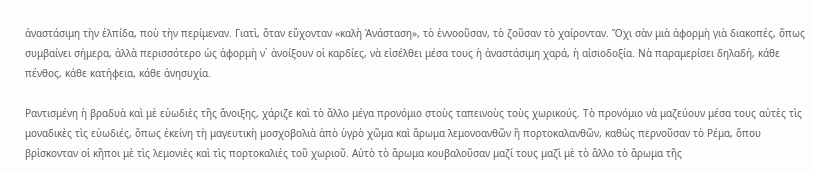ἀναστάσιμη τὴν ἐλπίδα, ποὺ τὴν περίμεναν. Γιατὶ, ὅταν εὔχονταν «καλὴ Ἀνάσταση», τὸ ἐννοοῦσαν, τὸ ζοῦσαν τὸ χαίρονταν. Ὄχι σὰν μιὰ ἀφορμὴ γιὰ διακοπές, ὅπως συμβαίνει σήμερα, ἀλλὰ περισσότερο ὡς ἀφορμὴ ν᾿ ἀνοίξουν οἱ καρδίες, νὰ εἰσέλθει μέσα τους ἡ ἀναστάσιμη χαρά, ἡ αἰσιοδοξία. Νὰ παραμερίσει δηλαδή, κάθε πένθος, κάθε κατήφεια, κάθε ἀνησυχία.

Ραντισμένη ἡ βραδυὰ καὶ μὲ εὐωδιὲς τῆς ἄνοιξης, χάριζε καὶ τὸ ἄλλο μέγα προνόμιο στοὺς ταπεινοὺς τοὺς χωρικούς. Τὸ προνόμιο νὰ μαζεύουν μέσα τους αὐτὲς τὶς μοναδικὲς τὶς εὐωδιές, ὅπως ἐκείνη τὴ μαγευτικὴ μοσχοβολιὰ ἀπὸ ὑγρὸ χῶμα καὶ ἄρωμα λεμονοανθῶν ἢ πορτοκαλανθῶν, καθὼς περνοῦσαν τὸ Ρέμα, ὅπου βρἰσκονταν οἱ κῆποι μὲ τὶς λεμονιὲς καὶ τὶς πορτοκαλιἐς τοῦ χωριοῦ. Αὐτὸ τὸ ἄρωμα κουβαλοῦσαν μαζί τους μαζὶ μὲ τὸ ἄλλο τὸ ἄρωμα τῆς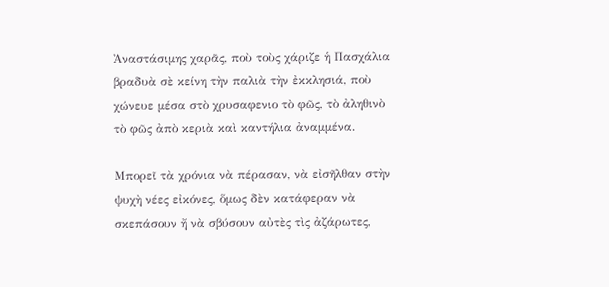Ἀναστάσιμης χαρᾶς, ποὺ τοὺς χάριζε ἡ Πασχάλια βραδυὰ σὲ κείνη τὴν παλιὰ τὴν ἐκκλησιά, ποὺ  χώνευε μέσα στὸ χρυσαφενιο τὸ φῶς, τὸ ἀληθινὸ τὸ φῶς ἀπὸ κεριὰ καὶ καντήλια ἀναμμένα.

Μπορεῖ τὰ χρόνια νὰ πέρασαν, νὰ εἰσῆλθαν στὴν ψυχὴ νέες εἰκόνες, ὅμως δὲν κατάφεραν νὰ σκεπάσουν ἤ νὰ σβύσουν αὐτὲς τὶς ἀζάρωτες,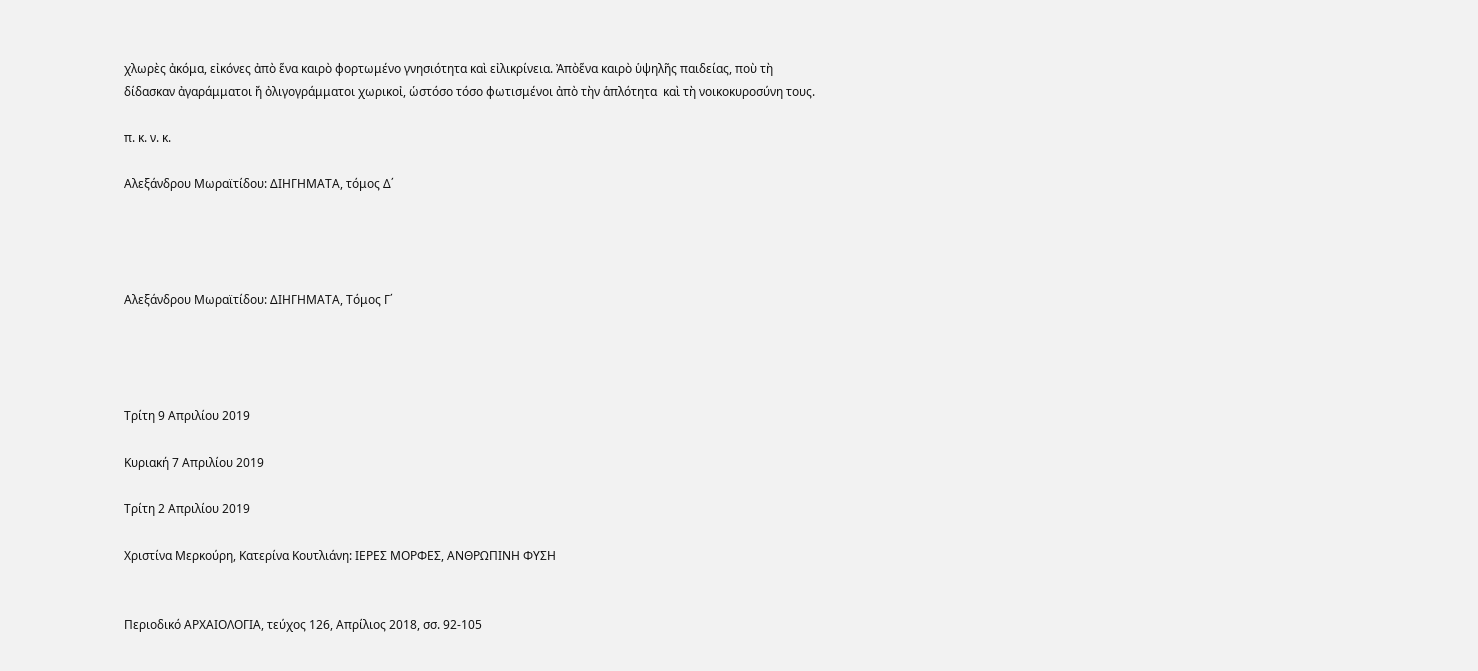χλωρὲς ἀκόμα, εἰκόνες ἀπὸ ἕνα καιρὸ φορτωμένο γνησιότητα καὶ εἰλικρίνεια. Ἀπὸἕνα καιρὸ ὑψηλῆς παιδείας, ποὺ τὴ δίδασκαν ἀγαράμματοι ἤ ὀλιγογράμματοι χωρικοἰ, ὡστόσο τόσο φωτισμένοι ἀπὸ τὴν ἁπλότητα  καὶ τὴ νοικοκυροσύνη τους.

π. κ. ν. κ.

Αλεξάνδρου Μωραϊτίδου: ΔΙΗΓΗΜΑΤΑ, τόμος Δ΄




Αλεξάνδρου Μωραϊτίδου: ΔΙΗΓΗΜΑΤΑ, Τόμος Γ΄




Τρίτη 9 Απριλίου 2019

Κυριακή 7 Απριλίου 2019

Τρίτη 2 Απριλίου 2019

Χριστίνα Μερκούρη, Κατερίνα Κουτλιάνη: ΙΕΡΕΣ ΜΟΡΦΕΣ, ΑΝΘΡΩΠΙΝΗ ΦΥΣΗ


Περιοδικό ΑΡΧΑΙΟΛΟΓΙΑ, τεύχος 126, Απρίλιος 2018, σσ. 92-105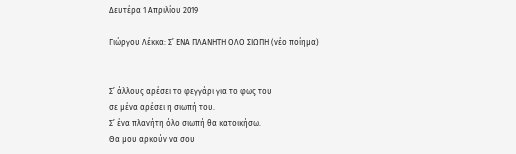Δευτέρα 1 Απριλίου 2019

Γιώργου Λέκκα: Σ’ ΕΝΑ ΠΛΑΝΗΤΗ ΟΛΟ ΣΙΩΠΗ (νέο ποίημα)


Σ’ άλλους αρέσει το φεγγάρι για το φως του
σε μένα αρέσει η σιωπή του.
Σ’ ένα πλανήτη όλο σιωπή θα κατοικήσω.
Θα μου αρκούν να σου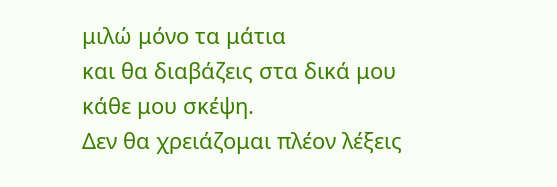μιλώ μόνο τα μάτια
και θα διαβάζεις στα δικά μου κάθε μου σκέψη.
Δεν θα χρειάζομαι πλέον λέξεις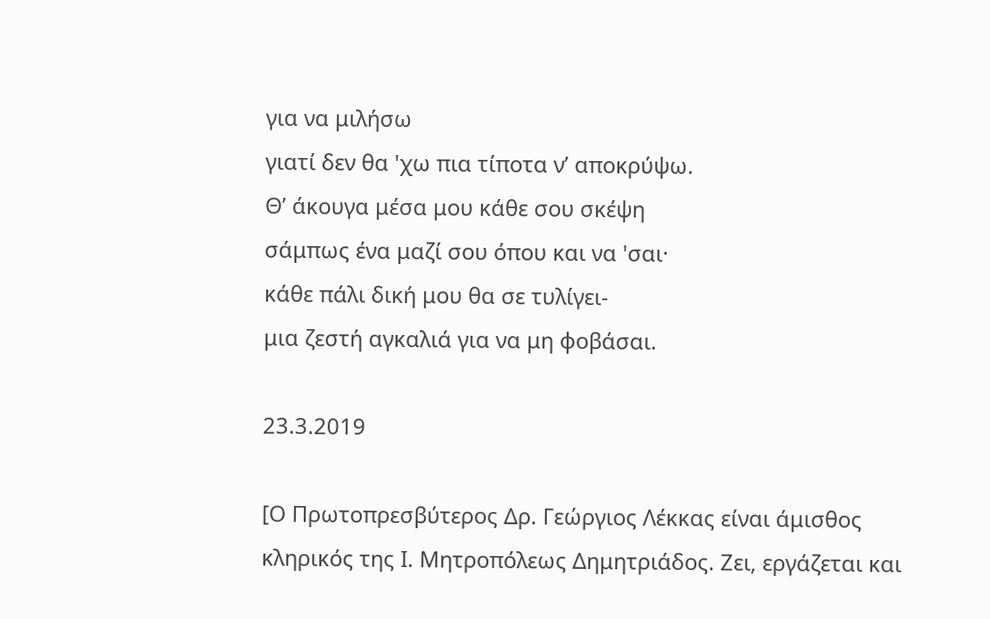για να μιλήσω
γιατί δεν θα 'χω πια τίποτα ν’ αποκρύψω.
Θ’ άκουγα μέσα μου κάθε σου σκέψη
σάμπως ένα μαζί σου όπου και να 'σαι·
κάθε πάλι δική μου θα σε τυλίγει-
μια ζεστή αγκαλιά για να μη φοβάσαι.

23.3.2019

[Ο Πρωτοπρεσβύτερος Δρ. Γεώργιος Λέκκας είναι άμισθος κληρικός της Ι. Μητροπόλεως Δημητριάδος. Ζει, εργάζεται και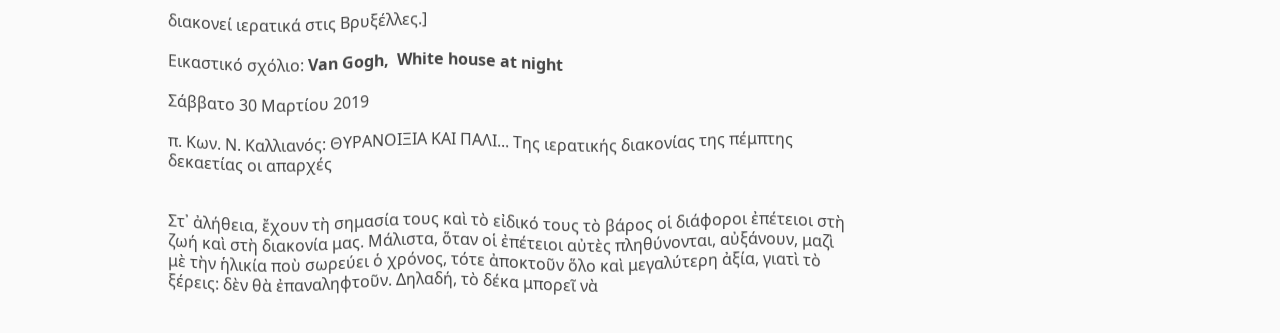διακονεί ιερατικά στις Βρυξέλλες.]

Εικαστικό σχόλιο: Van Gogh,  White house at night

Σάββατο 30 Μαρτίου 2019

π. Κων. Ν. Καλλιανός: ΘΥΡΑΝΟΙΞΙΑ ΚΑΙ ΠΑΛΙ... Της ιερατικής διακονίας της πέμπτης δεκαετίας οι απαρχές


Στ᾿ ἀλήθεια, ἔχουν τὴ σημασία τους καὶ τὸ εἰδικό τους τὸ βάρος οἱ διάφοροι ἐπέτειοι στὴ ζωή καὶ στὴ διακονία μας. Μάλιστα, ὅταν οἱ ἐπέτειοι αὐτὲς πληθύνονται, αὐξάνουν, μαζὶ μὲ τὴν ἡλικία ποὺ σωρεύει ὁ χρόνος, τότε ἀποκτοῦν ὅλο καὶ μεγαλύτερη ἀξία, γιατὶ τὸ ξέρεις: δὲν θὰ ἐπαναληφτοῦν. Δηλαδή, τὸ δέκα μπορεῖ νὰ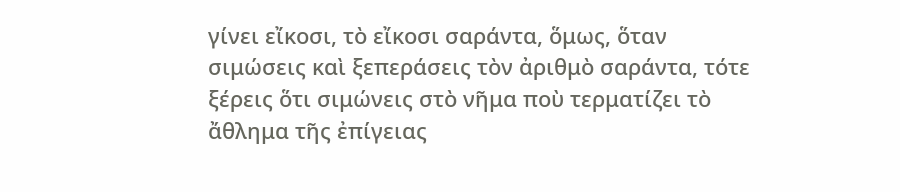γίνει εἴκοσι, τὸ εἴκοσι σαράντα, ὅμως, ὅταν σιμώσεις καὶ ξεπεράσεις τὸν ἀριθμὸ σαράντα, τότε ξέρεις ὅτι σιμώνεις στὸ νῆμα ποὺ τερματίζει τὸ ἄθλημα τῆς ἐπίγειας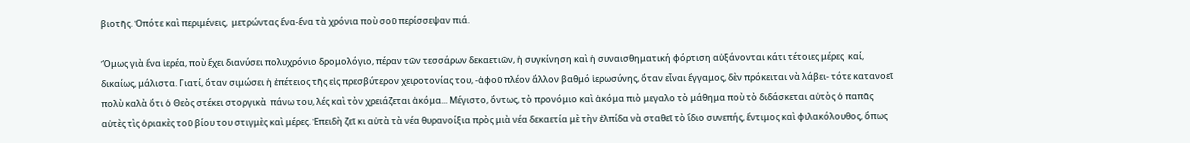βιοτῆς. Ὁπότε καὶ περιμένεις,  μετρώντας ἕνα-ἕνα τὰ χρόνια ποὺ σοῦ περίσσεψαν πιά.

Ὅμως γιὰ ἕνα ἱερέα, ποὺ ἔχει διανύσει πολυχρόνιο δρομολόγιο, πέραν τῶν τεσσάρων δεκαετιῶν, ἡ συγκίνηση καὶ ἡ συναισθηματική φόρτιση αὐξάνονται κάτι τέτοιες μέρες  καί,  δικαίως, μάλιστα. Γιατί, ὅταν σιμώσει ἡ ἐπέτειος τῆς εἰς πρεσβύτερον χειροτονίας του, -ἀφοῦ πλέον ἄλλον βαθμό ἱερωσύνης, ὅταν εἶναι ἔγγαμος, δὲν πρόκειται νὰ λάβει- τότε κατανοεῖ πολὺ καλὰ ὅτι ὁ Θεὸς στέκει στοργικὰ  πάνω του, λές καὶ τὸν χρειάζεται ἀκόμα... Μέγιστο, ὄντως, τὸ προνόμιο καὶ ἀκόμα πιὸ μεγαλο τὸ μάθημα ποὺ τὸ διδάσκεται αὐτὸς ὁ παπᾶς αὐτὲς τὶς ὁριακὲς τοῦ βίου του στιγμὲς καὶ μέρες. Ἐπειδὴ ζεῖ κι αὐτὰ τὰ νέα θυρανοίξια πρὸς μιὰ νέα δεκαετία μὲ τὴν ἐλπίδα νὰ σταθεῖ τὸ ἴδιο συνεπής, ἔντιμος καὶ φιλακόλουθος, ὅπως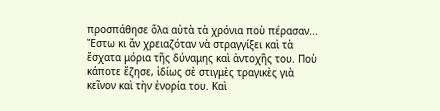προσπάθησε ὅλα αὐτὰ τὰ χρόνια ποὺ πέρασαν... Ἔστω κι ἄν χρειαζόταν νὰ στραγγίξει καὶ τὰ ἔσχατα μόρια τῆς δύναμης καὶ ἀντοχῆς του. Ποὺ κάποτε ἔζησε, ἰδίως σὲ στιγμὲς τραγικὲς γιὰ κεῖνον καὶ τὴν ἐνορία του. Καὶ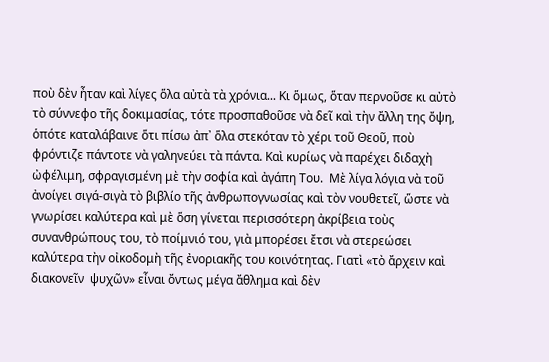ποὺ δὲν ἦταν καὶ λίγες ὅλα αὐτὰ τὰ χρόνια... Κι ὅμως, ὅταν περνοῦσε κι αὐτὸ τὸ σύννεφο τῆς δοκιμασίας, τότε προσπαθοῦσε νὰ δεῖ καὶ τὴν ἄλλη της ὄψη, ὁπότε καταλάβαινε ὅτι πίσω ἀπ᾿ ὅλα στεκόταν τὸ χέρι τοῦ Θεοῦ, ποὺ φρόντιζε πάντοτε νὰ γαληνεύει τὰ πάντα. Καὶ κυρίως νὰ παρέχει διδαχὴ ὠφέλιμη, σφραγισμένη μὲ τὴν σοφία καὶ ἀγάπη Του.  Μὲ λίγα λόγια νὰ τοῦ ἀνοίγει σιγά-σιγὰ τὸ βιβλίο τῆς ἀνθρωπογνωσίας καὶ τὸν νουθετεῖ, ὥστε νὰ γνωρίσει καλύτερα καὶ μὲ ὅση γίνεται περισσότερη ἀκρίβεια τοὺς συνανθρώπους του, τὸ ποίμνιό του, γιὰ μπορέσει ἔτσι νὰ στερεώσει καλύτερα τὴν οἰκοδομὴ τῆς ἐνοριακῆς του κοινότητας. Γιατὶ «τὸ ἄρχειν καὶ διακονεῖν  ψυχῶν» εἶναι ὄντως μέγα ἄθλημα καὶ δὲν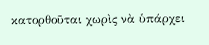κατορθοῦται χωρὶς νὰ ὑπάρχει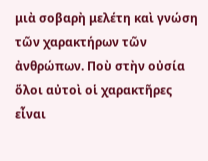μιὰ σοβαρὴ μελέτη καὶ γνώση τῶν χαρακτήρων τῶν ἀνθρώπων. Ποὺ στὴν οὐσία ὅλοι αὐτοὶ οἱ χαρακτῆρες εἶναι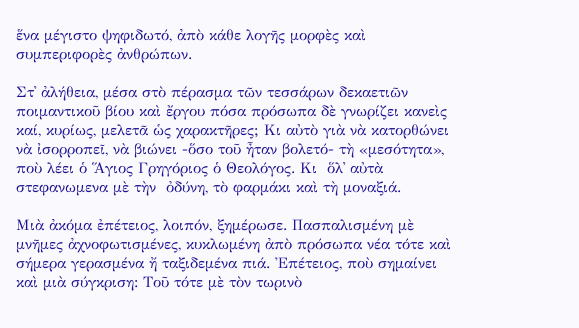ἕνα μέγιστο ψηφιδωτό, ἀπὸ κάθε λογῆς μορφὲς καὶ συμπεριφορὲς ἀνθρώπων.

Στ᾿ ἀλήθεια, μέσα στὸ πέρασμα τῶν τεσσάρων δεκαετιῶν ποιμαντικοῦ βίου καὶ ἔργου πόσα πρόσωπα δὲ γνωρίζει κανεὶς  καί, κυρίως, μελετᾶ ὡς χαρακτῆρες; Κι αὐτὸ γιὰ νὰ κατορθώνει νὰ ἰσορροπεῖ, νὰ βιώνει -ὅσο τοῦ ἦταν βολετό- τὴ «μεσότητα», ποὺ λέει ὁ Ἅγιος Γρηγόριος ὁ Θεολόγος. Κι  ὅλ᾿ αὐτὰ στεφανωμενα μὲ τὴν  ὀδύνη, τὸ φαρμάκι καὶ τὴ μοναξιά.

Μιὰ ἀκόμα ἐπέτειος, λοιπόν, ξημέρωσε. Πασπαλισμένη μὲ μνῆμες ἀχνοφωτισμένες, κυκλωμένη ἀπὸ πρόσωπα νέα τότε καὶ σήμερα γερασμένα ἤ ταξιδεμένα πιά. Ἐπέτειος, ποὺ σημαίνει καὶ μιὰ σύγκριση: Τοῦ τότε μὲ τὸν τωρινὸ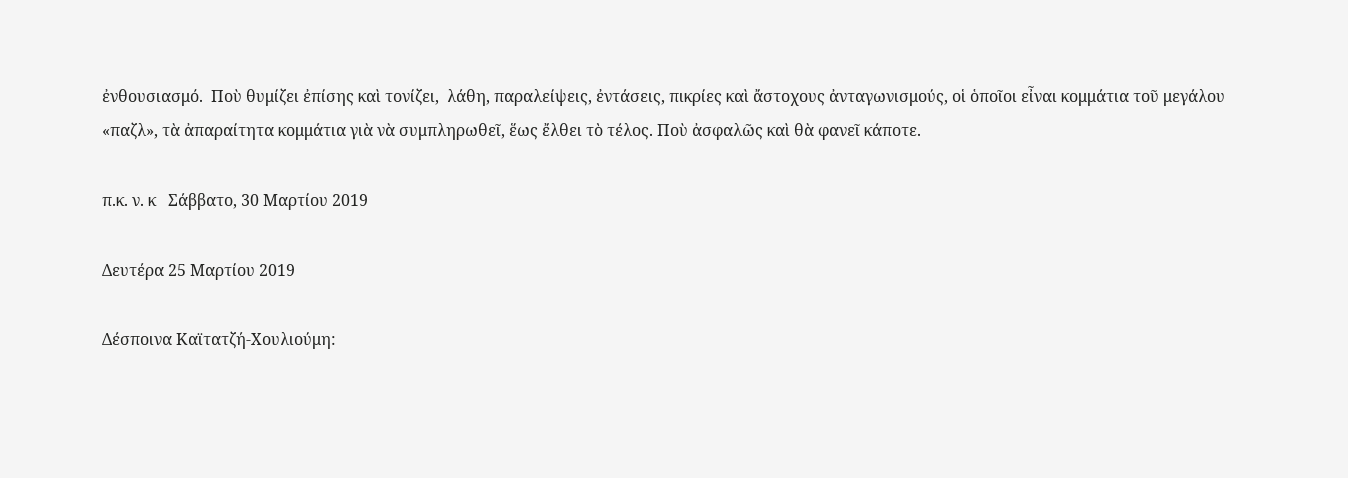ἐνθουσιασμό.  Ποὺ θυμίζει ἐπίσης καὶ τονίζει,  λάθη, παραλείψεις, ἐντάσεις, πικρίες καὶ ἄστοχους ἀνταγωνισμούς, οἱ ὁποῖοι εἶναι κομμάτια τοῦ μεγάλου «παζλ», τὰ ἀπαραίτητα κομμάτια γιὰ νὰ συμπληρωθεῖ, ἕως ἔλθει τὸ τέλος. Ποὺ ἀσφαλῶς καὶ θὰ φανεῖ κάποτε.

π.κ. ν. κ   Σάββατο, 30 Μαρτίου 2019

Δευτέρα 25 Μαρτίου 2019

Δέσποινα Καϊτατζή-Χουλιούμη: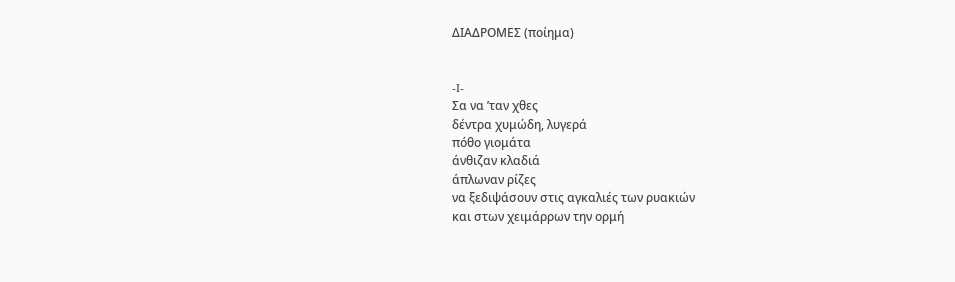ΔΙΑΔΡΟΜΕΣ (ποίημα)


-I-
Σα να ’ταν χθες
δέντρα χυμώδη, λυγερά
πόθο γιομάτα
άνθιζαν κλαδιά
άπλωναν ρίζες
να ξεδιψάσουν στις αγκαλιές των ρυακιών
και στων χειμάρρων την ορμή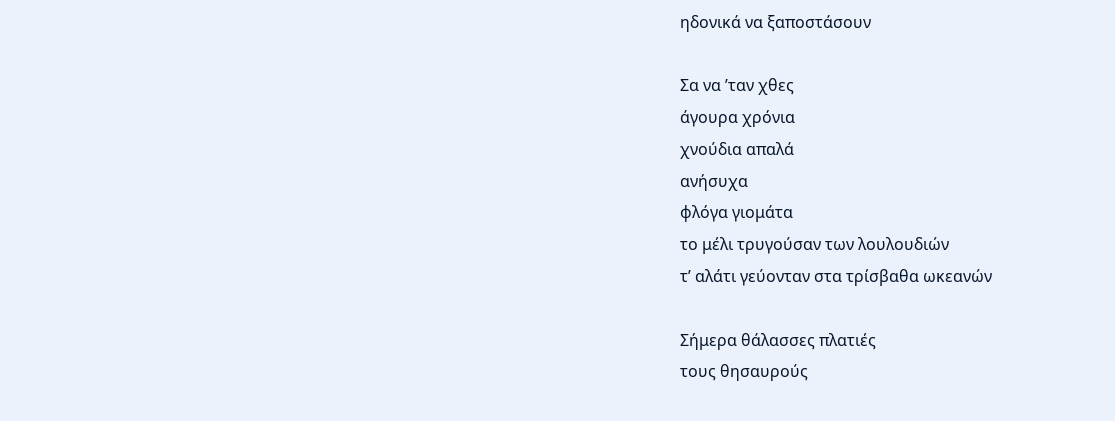ηδονικά να ξαποστάσουν

Σα να ’ταν χθες
άγουρα χρόνια
χνούδια απαλά
ανήσυχα
φλόγα γιομάτα
το μέλι τρυγούσαν των λουλουδιών
τ’ αλάτι γεύονταν στα τρίσβαθα ωκεανών

Σήμερα θάλασσες πλατιές
τους θησαυρούς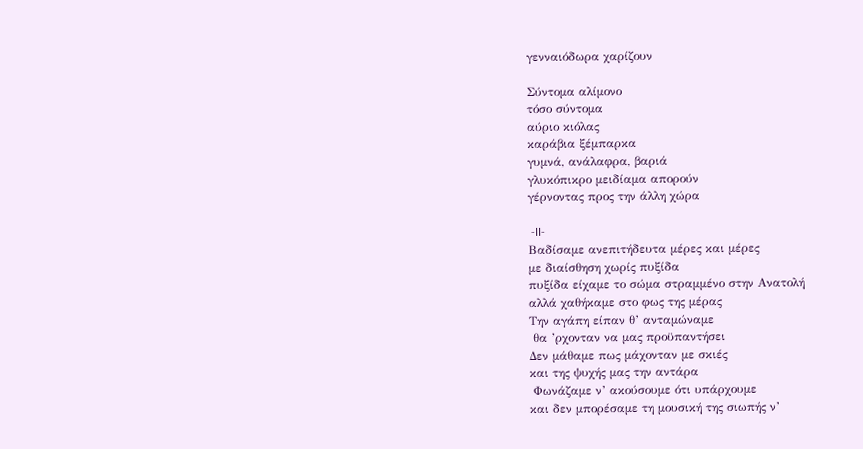γενναιόδωρα χαρίζουν

Σύντομα αλίμονο
τόσο σύντομα
αύριο κιόλας
καράβια ξέμπαρκα
γυμνά, ανάλαφρα, βαριά
γλυκόπικρο μειδίαμα απορούν
γέρνοντας προς την άλλη χώρα

 -II-
Βαδίσαμε ανεπιτήδευτα μέρες και μέρες
με διαίσθηση χωρίς πυξίδα
πυξίδα είχαμε το σώμα στραμμένο στην Ανατολή
αλλά χαθήκαμε στο φως της μέρας
Την αγάπη είπαν θ’ ανταμώναμε
 θα ’ρχονταν να μας προϋπαντήσει
Δεν μάθαμε πως μάχονταν με σκιές
και της ψυχής μας την αντάρα
 Φωνάζαμε ν’ ακούσουμε ότι υπάρχουμε
και δεν μπορέσαμε τη μουσική της σιωπής ν’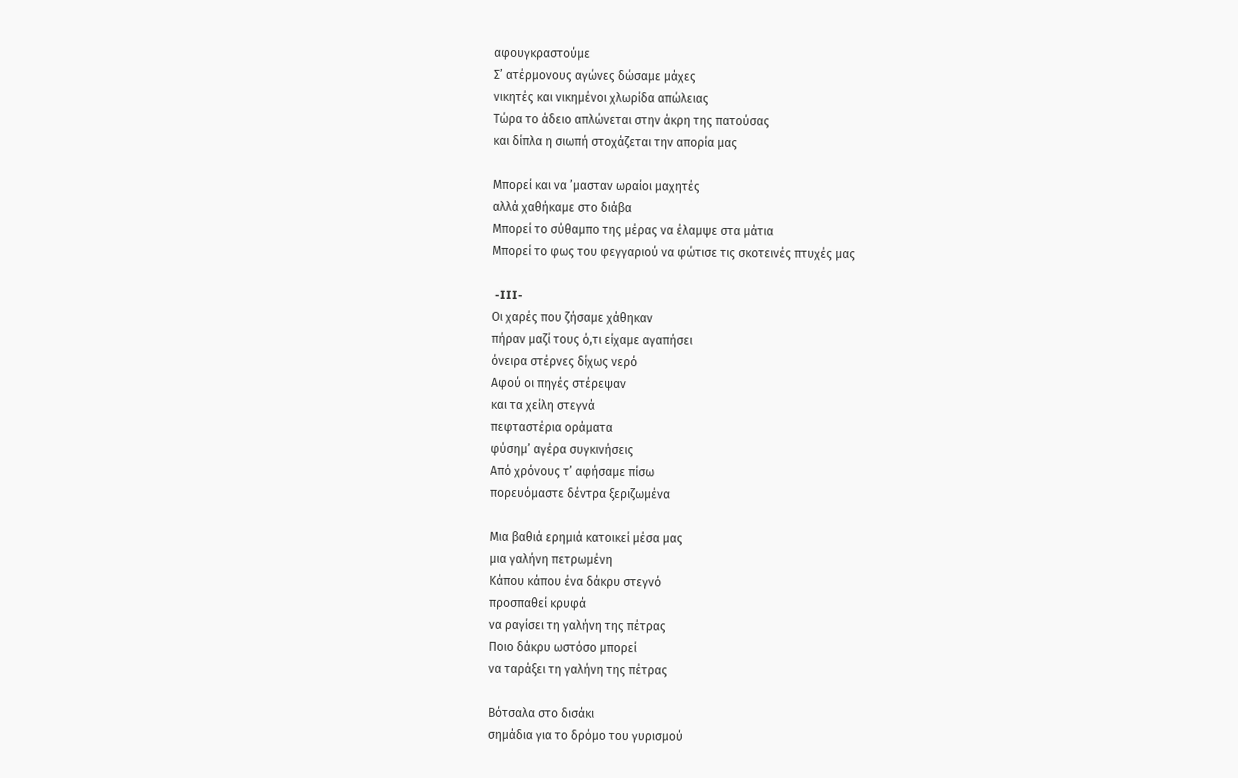αφουγκραστούμε
Σ’ ατέρμονους αγώνες δώσαμε μάχες
νικητές και νικημένοι χλωρίδα απώλειας
Τώρα το άδειο απλώνεται στην άκρη της πατούσας
και δίπλα η σιωπή στοχάζεται την απορία μας

Μπορεί και να ’μασταν ωραίοι μαχητές
αλλά χαθήκαμε στο διάβα
Μπορεί το σύθαμπο της μέρας να έλαμψε στα μάτια
Μπορεί το φως του φεγγαριού να φώτισε τις σκοτεινές πτυχές μας

 -III-
Οι χαρές που ζήσαμε χάθηκαν
πήραν μαζί τους ό,τι είχαμε αγαπήσει
όνειρα στέρνες δίχως νερό
Αφού οι πηγές στέρεψαν
και τα χείλη στεγνά
πεφταστέρια οράματα
φύσημ’ αγέρα συγκινήσεις
Από χρόνους τ’ αφήσαμε πίσω
πορευόμαστε δέντρα ξεριζωμένα

Μια βαθιά ερημιά κατοικεί μέσα μας
μια γαλήνη πετρωμένη
Κάπου κάπου ένα δάκρυ στεγνό
προσπαθεί κρυφά
να ραγίσει τη γαλήνη της πέτρας
Ποιο δάκρυ ωστόσο μπορεί
να ταράξει τη γαλήνη της πέτρας

Βότσαλα στο δισάκι
σημάδια για το δρόμο του γυρισμού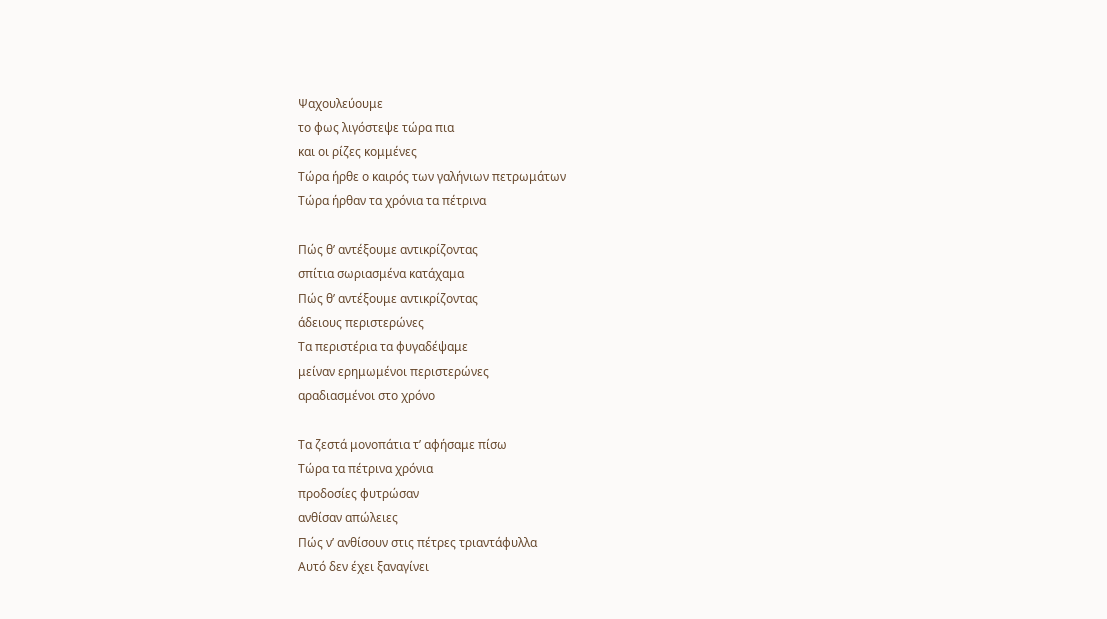Ψαχουλεύουμε
το φως λιγόστεψε τώρα πια
και οι ρίζες κομμένες
Τώρα ήρθε ο καιρός των γαλήνιων πετρωμάτων
Τώρα ήρθαν τα χρόνια τα πέτρινα

Πώς θ’ αντέξουμε αντικρίζοντας
σπίτια σωριασμένα κατάχαμα
Πώς θ’ αντέξουμε αντικρίζοντας
άδειους περιστερώνες
Τα περιστέρια τα φυγαδέψαμε
μείναν ερημωμένοι περιστερώνες
αραδιασμένοι στο χρόνο

Τα ζεστά μονοπάτια τ’ αφήσαμε πίσω
Τώρα τα πέτρινα χρόνια
προδοσίες φυτρώσαν
ανθίσαν απώλειες
Πώς ν’ ανθίσουν στις πέτρες τριαντάφυλλα
Αυτό δεν έχει ξαναγίνει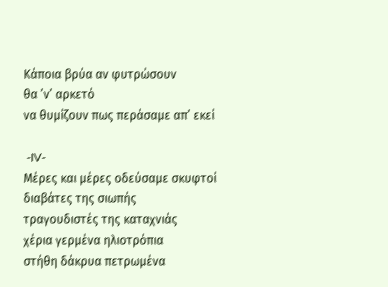Κάποια βρύα αν φυτρώσουν
θα ’ν’ αρκετό
να θυμίζουν πως περάσαμε απ’ εκεί

 -IV-
Μέρες και μέρες οδεύσαμε σκυφτοί
διαβάτες της σιωπής
τραγουδιστές της καταχνιάς
χέρια γερμένα ηλιοτρόπια
στήθη δάκρυα πετρωμένα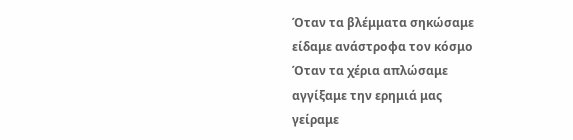Όταν τα βλέμματα σηκώσαμε
είδαμε ανάστροφα τον κόσμο
Όταν τα χέρια απλώσαμε
αγγίξαμε την ερημιά μας
γείραμε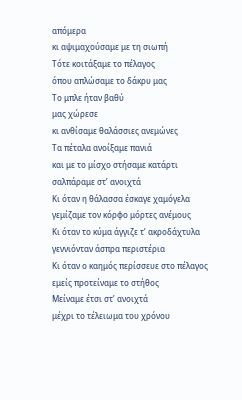απόμερα
κι αψιμαχούσαμε με τη σιωπή
Τότε κοιτάξαμε το πέλαγος
όπου απλώσαμε το δάκρυ μας
Το μπλε ήταν βαθύ
μας χώρεσε
κι ανθίσαμε θαλάσσιες ανεμώνες
Τα πέταλα ανοίξαμε πανιά
και με το μίσχο στήσαμε κατάρτι
σαλπάραμε στ’ ανοιχτά
Κι όταν η θάλασσα έσκαγε χαμόγελα
γεμίζαμε τον κόρφο μόρτες ανέμους
Κι όταν το κύμα άγγιζε τ’ ακροδάχτυλα
γεννιόνταν άσπρα περιστέρια
Κι όταν ο καημός περίσσευε στο πέλαγος
εμείς προτείναμε το στήθος
Μείναμε έτσι στ’ ανοιχτά
μέχρι το τέλειωμα του χρόνου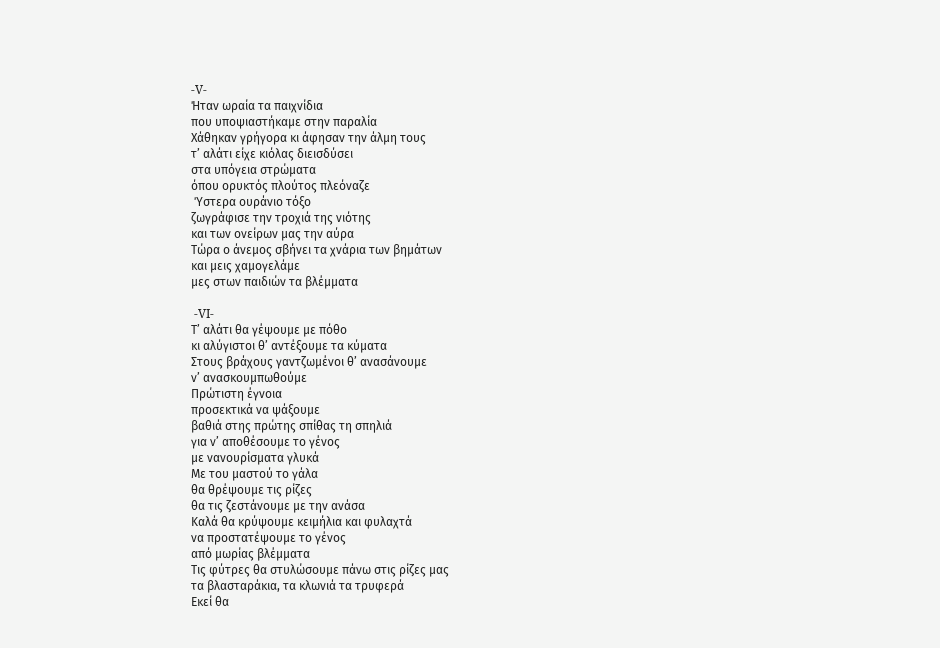-V-
Ήταν ωραία τα παιχνίδια
που υποψιαστήκαμε στην παραλία
Χάθηκαν γρήγορα κι άφησαν την άλμη τους
τ’ αλάτι είχε κιόλας διεισδύσει
στα υπόγεια στρώματα
όπου ορυκτός πλούτος πλεόναζε
 Ύστερα ουράνιο τόξο
ζωγράφισε την τροχιά της νιότης
και των ονείρων μας την αύρα
Τώρα ο άνεμος σβήνει τα χνάρια των βημάτων
και μεις χαμογελάμε
μες στων παιδιών τα βλέμματα

 -VI-
Τ’ αλάτι θα γέψουμε με πόθο
κι αλύγιστοι θ’ αντέξουμε τα κύματα
Στους βράχους γαντζωμένοι θ’ ανασάνουμε
ν’ ανασκουμπωθούμε
Πρώτιστη έγνοια
προσεκτικά να ψάξουμε
βαθιά στης πρώτης σπίθας τη σπηλιά
για ν’ αποθέσουμε το γένος
με νανουρίσματα γλυκά
Με του μαστού το γάλα
θα θρέψουμε τις ρίζες
θα τις ζεστάνουμε με την ανάσα
Καλά θα κρύψουμε κειμήλια και φυλαχτά
να προστατέψουμε το γένος
από μωρίας βλέμματα
Τις φύτρες θα στυλώσουμε πάνω στις ρίζες μας
τα βλασταράκια, τα κλωνιά τα τρυφερά
Εκεί θα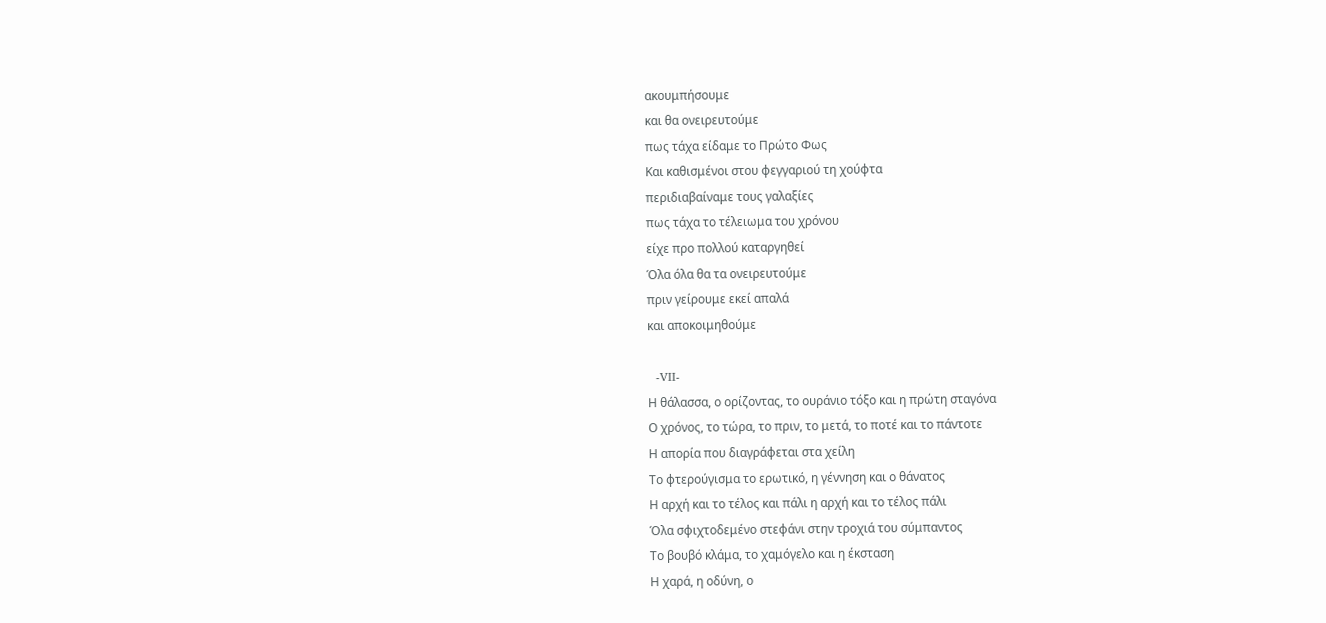ακουμπήσουμε
και θα ονειρευτούμε
πως τάχα είδαμε το Πρώτο Φως
Και καθισμένοι στου φεγγαριού τη χούφτα
περιδιαβαίναμε τους γαλαξίες
πως τάχα το τέλειωμα του χρόνου
είχε προ πολλού καταργηθεί
Όλα όλα θα τα ονειρευτούμε
πριν γείρουμε εκεί απαλά
και αποκοιμηθούμε

  -VII-
Η θάλασσα, ο ορίζοντας, το ουράνιο τόξο και η πρώτη σταγόνα
Ο χρόνος, το τώρα, το πριν, το μετά, το ποτέ και το πάντοτε
Η απορία που διαγράφεται στα χείλη
Το φτερούγισμα το ερωτικό, η γέννηση και ο θάνατος
Η αρχή και το τέλος και πάλι η αρχή και το τέλος πάλι
Όλα σφιχτοδεμένο στεφάνι στην τροχιά του σύμπαντος
Το βουβό κλάμα, το χαμόγελο και η έκσταση
Η χαρά, η οδύνη, ο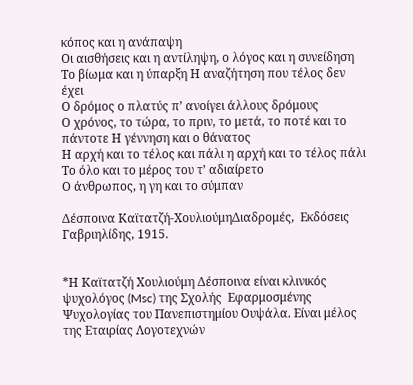κόπος και η ανάπαψη
Οι αισθήσεις και η αντίληψη, ο λόγος και η συνείδηση
Το βίωμα και η ύπαρξη Η αναζήτηση που τέλος δεν έχει
Ο δρόμος ο πλατύς π’ ανοίγει άλλους δρόμους
Ο χρόνος, το τώρα, το πριν, το μετά, το ποτέ και το πάντοτε Η γέννηση και ο θάνατος
Η αρχή και το τέλος και πάλι η αρχή και το τέλος πάλι
Το όλο και το μέρος του τ’ αδιαίρετο
Ο άνθρωπος, η γη και το σύμπαν

Δέσποινα Καϊτατζή-ΧουλιούμηΔιαδρομές,  Εκδόσεις Γαβριηλίδης, 1915.


*Η Καϊτατζή Χουλιούμη Δέσποινα είναι κλινικός ψυχολόγος (Msc) της Σχολής  Εφαρμοσμένης Ψυχολογίας του Πανεπιστημίου Ουψάλα. Είναι μέλος της Εταιρίας Λογοτεχνών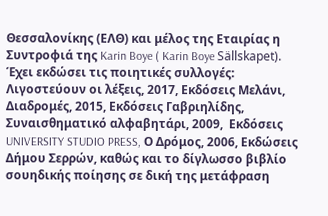Θεσσαλονίκης (ΕΛΘ) και μέλος της Εταιρίας η Συντροφιά της Karin Boye ( Karin Boye Sällskapet). Έχει εκδώσει τις ποιητικές συλλογές: Λιγοστεύουν οι λέξεις, 2017, Εκδόσεις Μελάνι, Διαδρομές, 2015, Εκδόσεις Γαβριηλίδης, Συναισθηματικό αλφαβητάρι, 2009,  Εκδόσεις UNIVERSITY STUDIO PRESS, Ο Δρόμος, 2006, Εκδώσεις Δήμου Σερρών, καθώς και το δίγλωσσο βιβλίο σουηδικής ποίησης σε δική της μετάφραση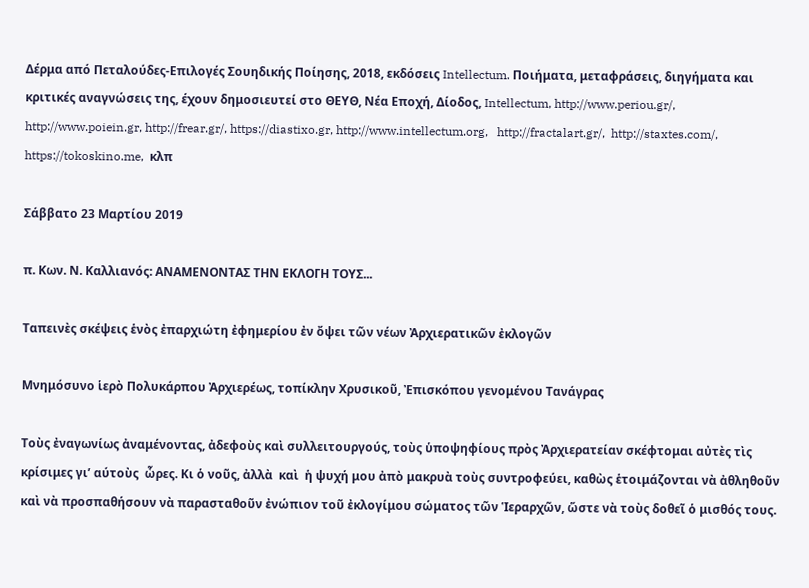Δέρμα από Πεταλούδες-Επιλογές Σουηδικής Ποίησης, 2018, εκδόσεις Intellectum. Ποιήματα, μεταφράσεις, διηγήματα και κριτικές αναγνώσεις της, έχουν δημοσιευτεί στο ΘΕΥΘ, Νέα Εποχή, Δίοδος, Intellectum, http://www.periou.gr/, http://www.poiein.gr, http://frear.gr/, https://diastixo.gr, http://www.intellectum.org,   http://fractalart.gr/,  http://staxtes.com/, https://tokoskino.me,  κλπ

Σάββατο 23 Μαρτίου 2019

π. Κων. Ν. Καλλιανός: ΑΝΑΜΕΝΟΝΤΑΣ ΤΗΝ ΕΚΛΟΓΗ ΤΟΥΣ...

Ταπεινὲς σκέψεις ἑνὸς ἐπαρχιώτη ἐφημερίου ἐν ὄψει τῶν νέων Ἀρχιερατικῶν ἐκλογῶν

Μνημόσυνο ἱερὸ Πολυκάρπου Ἀρχιερέως, τοπίκλην Χρυσικοῦ, Ἐπισκόπου γενομένου Τανάγρας

Τοὺς ἐναγωνίως ἀναμένοντας, ἀδεφοὺς καὶ συλλειτουργούς, τοὺς ὑποψηφίους πρὸς Ἀρχιερατείαν σκέφτομαι αὐτὲς τὶς κρίσιμες γι’ αύτοὺς  ὧρες. Κι ὁ νοῦς, ἀλλὰ  καὶ  ἡ ψυχή μου ἀπὸ μακρυὰ τοὺς συντροφεύει, καθὼς ἑτοιμάζονται νὰ ἀθληθοῦν καὶ νὰ προσπαθήσουν νὰ παρασταθοῦν ἐνώπιον τοῦ ἐκλογίμου σώματος τῶν Ἱεραρχῶν, ὥστε νὰ τοὺς δοθεῖ ὁ μισθός τους.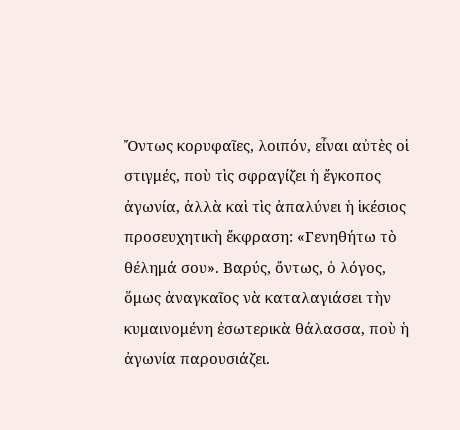Ὄντως κορυφαῖες, λοιπόν, εἶναι αὐτὲς οἱ στιγμές, ποὺ τὶς σφραγίζει ἡ ἔγκοπος ἀγωνία, ἀλλὰ καὶ τὶς ἀπαλύνει ἡ ἱκέσιος  προσευχητικὴ ἔκφραση: «Γενηθήτω τὸ θέλημά σου». Βαρύς, ὄντως, ὁ λόγος, ὅμως ἀναγκαῖος νὰ καταλαγιάσει τὴν κυμαινομένη ἐσωτερικὰ θάλασσα, ποὺ ἡ ἀγωνία παρουσιάζει.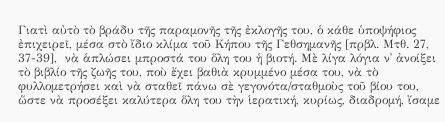Γιατὶ αὐτὸ τὸ βράδυ τῆς παραμονῆς τῆς ἐκλογῆς του, ὁ κάθε ὑποψήφιος ἐπιχειρεῖ, μέσα στὸ ἴδιο κλίμα τοῦ Κήπου τῆς Γεθσημανῆς [πρβλ. Μτθ. 27, 37-39],  νὰ ἁπλώσει μπροστά του ὅλη του ἡ βιοτή. Μὲ λίγα λόγια ν᾿ ἀνοίξει τὸ βιβλίο τῆς ζωῆς του, ποὺ ἔχει βαθιὰ κρυμμένο μέσα του, νὰ τὸ φυλλομετρήσει καὶ νὰ σταθεῖ πάνω σὲ γεγονότα/σταθμοὺς τοῦ βίου του, ὥστε νὰ προσέξει καλύτερα ὅλη του τὴν ἱερατική, κυρίως, διαδρομή, ἴσαμε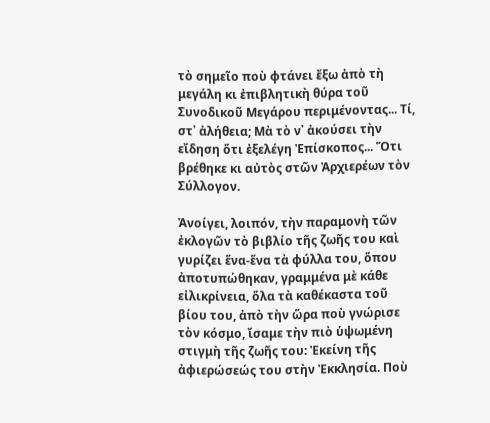τὸ σημεῖο ποὺ φτάνει ἔξω ἀπὸ τὴ μεγάλη κι ἐπιβλητικὴ θύρα τοῦ Συνοδικοῦ Μεγάρου περιμένοντας... Τί, στ᾿ ἀλήθεια; Μὰ τὸ ν᾿ ἀκούσει τὴν εἴδηση ὅτι ἐξελέγη Ἐπίσκοπος... Ὅτι βρέθηκε κι αὐτὸς στῶν Ἀρχιερέων τὸν Σύλλογον.

Ἀνοίγει, λοιπόν, τὴν παραμονὴ τῶν ἐκλογῶν τὸ βιβλίο τῆς ζωῆς του καὶ γυρίζει ἕνα-ἕνα τὰ φύλλα του, ὅπου ἀποτυπώθηκαν, γραμμένα μὲ κάθε εἰλικρίνεια, ὅλα τὰ καθέκαστα τοῦ βίου του, ἀπὸ τὴν ὥρα ποὺ γνώρισε τὸν κόσμο, ἴσαμε τὴν πιὸ ὑψωμένη στιγμὴ τῆς ζωῆς του: Ἐκείνη τῆς ἀφιερώσεώς του στὴν Ἐκκλησία. Ποὺ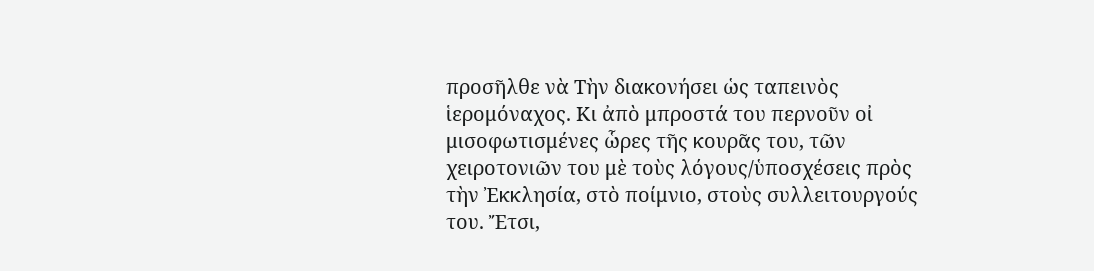προσῆλθε νὰ Τὴν διακονήσει ὡς ταπεινὸς ἱερομόναχος. Κι ἀπὸ μπροστά του περνοῦν οἰ μισοφωτισμένες ὧρες τῆς κουρᾶς του, τῶν χειροτονιῶν του μὲ τοὺς λόγους/ὑποσχέσεις πρὸς τὴν Ἐκκλησία, στὸ ποίμνιο, στοὺς συλλειτουργούς του. Ἔτσι,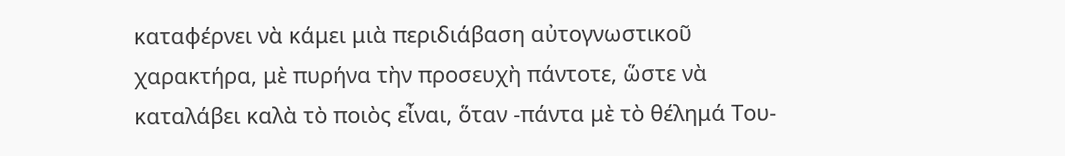καταφέρνει νὰ κάμει μιὰ περιδιάβαση αὐτογνωστικοῦ χαρακτήρα, μὲ πυρήνα τὴν προσευχὴ πάντοτε, ὥστε νὰ καταλάβει καλὰ τὸ ποιὸς εἶναι, ὅταν -πάντα μὲ τὸ θέλημά Του-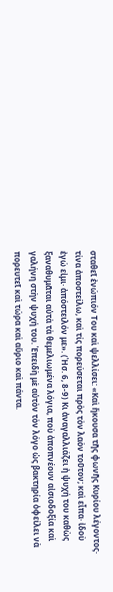σταθεῖ ἐνώπιόν Του καὶ ψελλίσει: «Καὶ ἤκουσα τῆς φωνῆς Κυρίου λέγοντος· τίνα ἀποστείλω, καὶ τίς πορεύσεται πρὸς τὸν λαὸν τοῦτον; καὶ εἶπα· ἰδοὺ ἐγώ εἰμι· ἀπόστειλόν με». (Ἠσ. 6, 8-9) Κι ἀναγαλλιάζει ἠ ψυχή του καθὼς ξαναθυμᾶται αὐτὰ τὰ θεμελιωμένα λόγια, ποὺ ἀποπνέουν αἰσιοδοξία καὶ γαλήνη στὴν ψυχή του. Ἐπειδὴ μὲ αὐτὸν τὸν λόγο ὡς βακτηρία ὀφείλει νὰ πορευτεῖ καὶ τώρα καὶ αὔριο καὶ πάντα.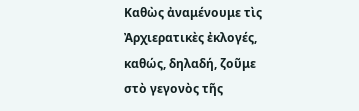Καθὼς ἀναμένουμε τὶς Ἀρχιερατικὲς ἐκλογές, καθώς, δηλαδή, ζοῦμε στὸ γεγονὸς τῆς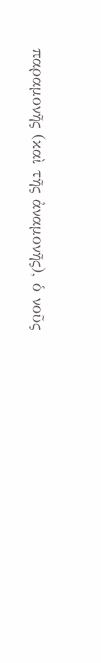παραμονῆς (καὶ τῆς ἀναμονῆς), ὁ νοῦς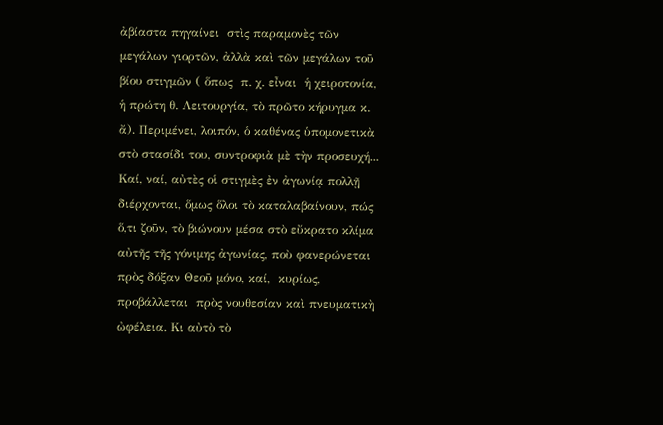ἀβίαστα πηγαίνει  στὶς παραμονὲς τῶν μεγάλων γιορτῶν, ἀλλὰ καὶ τῶν μεγάλων τοῦ βίου στιγμῶν ( ὅπως  π. χ. εἶναι  ἡ χειροτονία, ἡ πρώτη θ. Λειτουργία, τὸ πρῶτο κήρυγμα κ. ἄ). Περιμένει, λοιπόν, ὁ καθένας ὑπομονετικὰ στὸ στασίδι του, συντροφιὰ μὲ τὴν προσευχή... Καί, ναί, αὐτὲς οἱ στιγμὲς ἐν ἀγωνίᾳ πολλῇ διέρχονται, ὅμως ὅλοι τὸ καταλαβαίνουν, πώς  ὅ,τι ζοῦν, τὸ βιώνουν μέσα στὸ εὔκρατο κλίμα αὐτῆς τῆς γόνιμης ἀγωνίας, ποὺ φανερώνεται πρὸς δόξαν Θεοῦ μόνο, καί,  κυρίως,  προβάλλεται  πρὸς νουθεσίαν καὶ πνευματικὴ ὠφέλεια. Κι αὐτὸ τὸ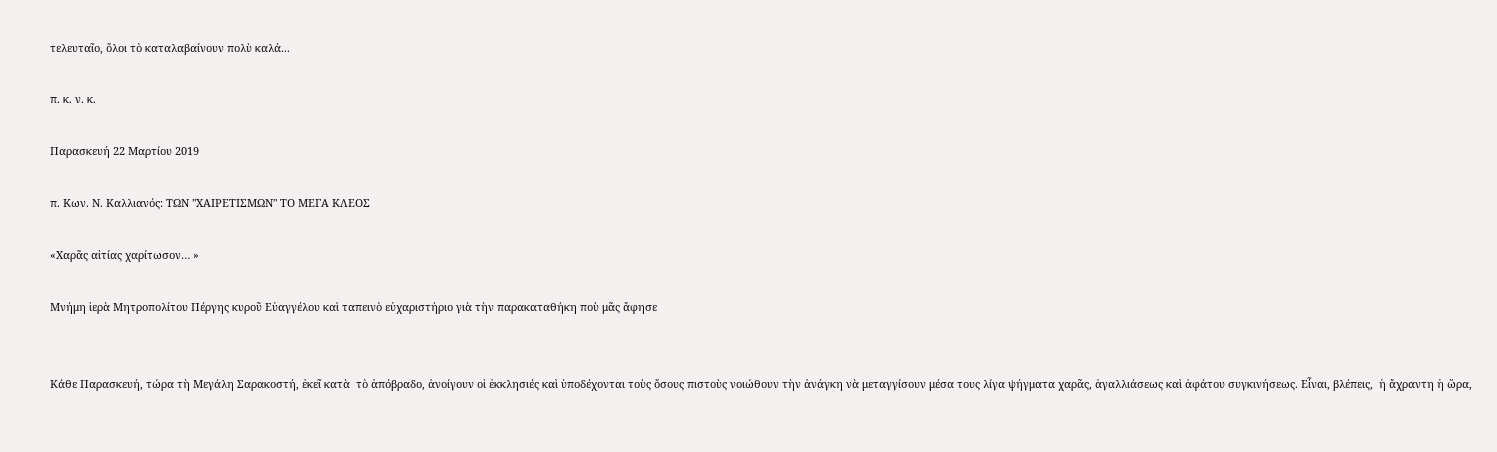τελευταῖο, ὅλοι τὸ καταλαβαίνουν πολὺ καλά...

π. κ. ν. κ.

Παρασκευή 22 Μαρτίου 2019

π. Κων. Ν. Καλλιανός: ΤΩΝ "ΧΑΙΡΕΤΙΣΜΩΝ" ΤΟ ΜΕΓΑ ΚΛΕΟΣ

«Χαρᾶς αἰτίας χαρίτωσον… »

Μνήμη ἱερὰ Μητροπολίτου Πέργης κυροῦ Εὐαγγέλου καὶ ταπεινὸ εὐχαριστήριο γιὰ τὴν παρακαταθήκη ποὺ μᾶς ἄφησε


Κάθε Παρασκευή, τώρα τὴ Μεγάλη Σαρακοστή, ἐκεῖ κατὰ  τὸ ἀπόβραδο, ἀνοίγουν οἱ ἐκκλησιές καὶ ὑποδέχονται τοὺς ὅσους πιστοὺς νοιώθουν τὴν ἀνάγκη νὰ μεταγγίσουν μέσα τους λίγα ψήγματα χαρᾶς, ἀγαλλιάσεως καὶ ἀφάτου συγκινήσεως. Εἶναι, βλέπεις,  ἡ ἄχραντη ἡ ὥρα,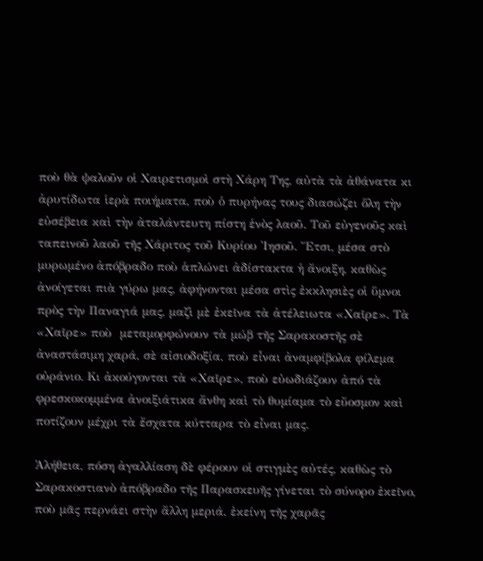ποὺ θὰ ψαλοῦν οἱ Χαιρετισμοὶ στὴ Χάρη Της, αὐτὰ τὰ ἀθάνατα κι ἀρυτίδωτα ἱερὰ ποιήματα, ποὺ ὁ πυρήνας τους διασώζει ὅλη τὴν εὐσέβεια καὶ τὴν ἀταλάντευτη πίστη ἑνὸς λαοῦ. Τοῦ εὐγενοῦς καὶ ταπεινοῦ λαοῦ τῆς Χάριτος τοῦ Κυρίου Ἰησοῦ. Ἔτσι, μέσα στὸ μυρωμένο ἀπόβραδο ποὺ ἁπλώνει ἀδίστακτα ἡ ἄνοιξη, καθὼς ἀνοίγεται πιὰ γύρω μας, ἀφήνονται μέσα στὶς ἐκκλησιὲς οἱ ὕμνοι πρὸς τὴν Παναγιά μας, μαζὶ μὲ ἐκεῖνα τὰ ἀτέλειωτα «Χαῖρε». Τὰ «Χαῖρε» ποὺ  μεταμορφώνουν τὰ μώβ τῆς Σαρακοστῆς σὲ ἀναστάσιμη χαρά, σὲ αἰσιοδοξία, ποὺ εἶναι ἀναμφίβολα φίλεμα οὐράνιο. Κι ἀκούγονται τὰ «Χαῖρε», ποὺ εὐωδιάζουν ἀπό τὰ φρεσκοκομμένα ἀνοιξιάτικα ἄνθη καὶ τὸ θυμίαμα τὸ εὔοσμον καὶ ποτίζουν μέχρι τὰ ἔσχατα κύτταρα τὸ εἶναι μας.

Ἀλήθεια, πόση ἀγαλλίαση δὲ φέρουν οἱ στιγμὲς αὐτές, καθὼς τὸ Σαρακοστιανὸ ἀπόβραδο τῆς Παρασκευῆς γίνεται τὸ σύνορο ἐκεῖνο, ποὺ μᾶς περνάει στὴν ἄλλη μεριά, ἐκείνη τῆς χαρᾶς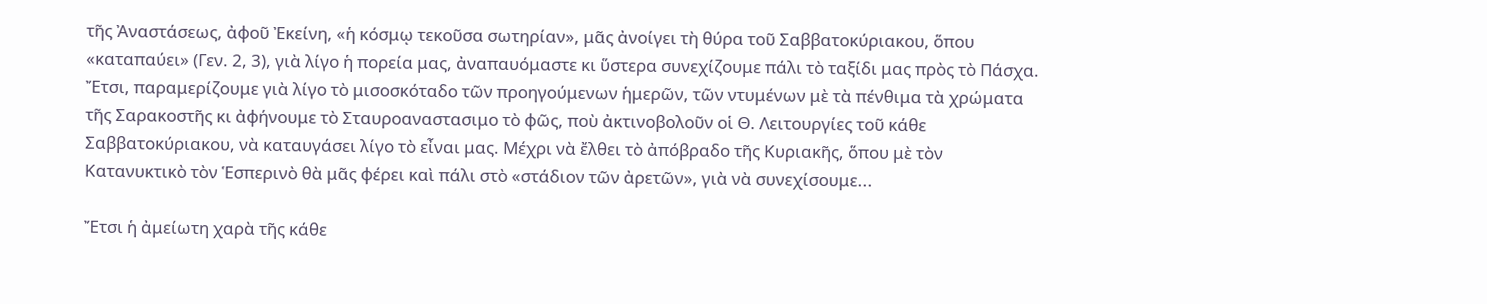τῆς Ἀναστάσεως, ἀφοῦ Ἐκείνη, «ἡ κόσμῳ τεκοῦσα σωτηρίαν», μᾶς ἀνοίγει τὴ θύρα τοῦ Σαββατοκύριακου, ὅπου «καταπαύει» (Γεν. 2, 3), γιὰ λίγο ἡ πορεία μας, ἀναπαυόμαστε κι ὕστερα συνεχίζουμε πάλι τὸ ταξίδι μας πρὸς τὸ Πάσχα. Ἔτσι, παραμερίζουμε γιὰ λίγο τὸ μισοσκόταδο τῶν προηγούμενων ἡμερῶν, τῶν ντυμένων μὲ τὰ πένθιμα τὰ χρώματα τῆς Σαρακοστῆς κι ἀφήνουμε τὸ Σταυροαναστασιμο τὸ φῶς, ποὺ ἀκτινοβολοῦν οἱ Θ. Λειτουργίες τοῦ κάθε Σαββατοκύριακου, νὰ καταυγάσει λίγο τὸ εἶναι μας. Μέχρι νὰ ἔλθει τὸ ἀπόβραδο τῆς Κυριακῆς, ὅπου μὲ τὸν Κατανυκτικὸ τὸν Ἑσπερινὸ θὰ μᾶς φέρει καὶ πάλι στὸ «στάδιον τῶν ἀρετῶν», γιὰ νὰ συνεχίσουμε...

Ἔτσι ἡ ἀμείωτη χαρὰ τῆς κάθε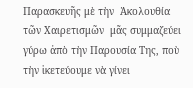Παρασκευῆς μὲ τὴν  Ἀκολουθία τῶν Χαιρετισμῶν  μᾶς συμμαζεύει γύρω ἀπὸ τὴν Παρουσία Της, ποὺ τὴν ἱκετεύουμε νὰ γίνει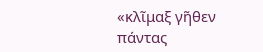«κλῖμαξ γῆθεν πάντας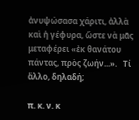ἀνυψώσασα χάριτι, ἀλλὰ καὶ ἡ γέφυρα, ὥστε νὰ μᾶς μεταφέρει «ἐκ θανάτου πάντας, πρὸς ζωήν...».   Τί ἄλλο, δηλαδή;

π. κ. ν. κ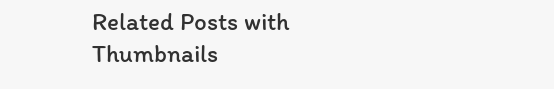Related Posts with Thumbnails